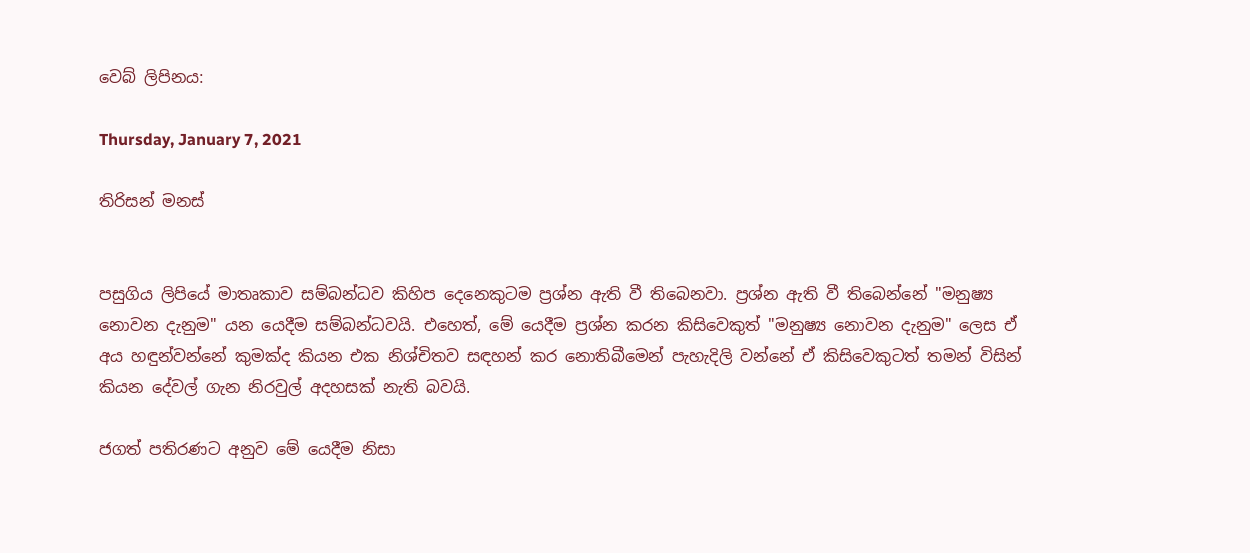වෙබ් ලිපිනය:

Thursday, January 7, 2021

තිරිසන් මනස්


පසුගිය ලිපියේ මාතෘකාව සම්බන්ධව කිහිප දෙනෙකුටම ප්‍රශ්න ඇති වී තිබෙනවා. ප්‍රශ්න ඇති වී තිබෙන්නේ "මනුෂ්‍ය නොවන දැනුම" යන යෙදීම සම්බන්ධවයි. එහෙත්, මේ යෙදීම ප්‍රශ්න කරන කිසිවෙකුත් "මනුෂ්‍ය නොවන දැනුම" ලෙස ඒ අය හඳුන්වන්නේ කුමක්ද කියන එක නිශ්චිතව සඳහන් කර නොතිබීමෙන් පැහැදිලි වන්නේ ඒ කිසිවෙකුටත් තමන් විසින් කියන දේවල් ගැන නිරවුල් අදහසක් නැති බවයි.

ජගත් පතිරණට අනුව මේ යෙදීම නිසා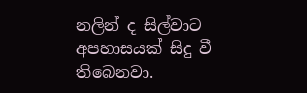නලින් ද සිල්වාට අපහාසයක් සිදු වී තිබෙනවා.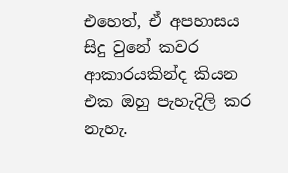එහෙත්, ඒ අපහාසය සිදු වුනේ කවර ආකාරයකින්ද කියන එක ඔහු පැහැදිලි කර නැහැ.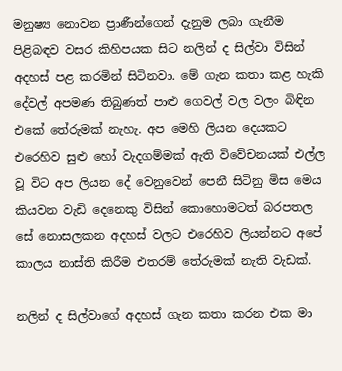මනුෂ්‍ය නොවන ප්‍රාණීන්ගෙන් දැනුම ලබා ගැනීම පිළිබඳව වසර කිහිපයක සිට නලින් ද සිල්වා විසින් අදහස් පළ කරමින් සිටිනවා. මේ ගැන කතා කළ හැකි දේවල් අපමණ තිබුණත් පාළු ගෙවල් වල වලං බිඳින එකේ තේරුමක් නැහැ. අප මෙහි ලියන දෙයකට එරෙහිව සුළු හෝ වැදගම්මක් ඇති විවේචනයක් එල්ල වූ විට අප ලියන දේ වෙනුවෙන් පෙනී සිටිනු මිස මෙය කියවන වැඩි දෙනෙකු විසින් කොහොමටත් බරපතල සේ නොසලකන අදහස් වලට එරෙහිව ලියන්නට අපේ කාලය නාස්ති කිරීම එතරම් තේරුමක් නැති වැඩක්.

නලින් ද සිල්වාගේ අදහස් ගැන කතා කරන එක මා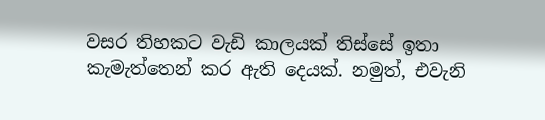වසර තිහකට වැඩි කාලයක් තිස්සේ ඉතා කැමැත්තෙන් කර ඇති දෙයක්. නමුත්, එවැනි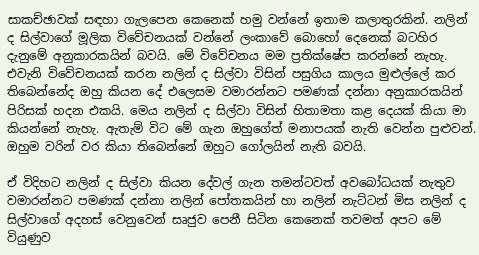සාකච්ඡාවක් සඳහා ගැලපෙන කෙනෙක් හමු වන්නේ ඉතාම කලාතුරකින්. නලින් ද සිල්වාගේ මූලික විවේචනයක් වන්නේ ලංකාවේ බොහෝ දෙනෙක් බටහිර දැනුමේ අනුකාරකයින් බවයි. මේ විවේචනය මම ප්‍රතික්ෂේප කරන්නේ නැහැ. එවැනි විවේචනයක් කරන නලින් ද සිල්වා විසින් පසුගිය කාලය මුළුල්ලේ කර තිබෙන්නේද ඔහු කියන දේ එලෙසම වමාරන්නට පමණක් දන්නා අනුකාරකයින් පිරිසක් හදන එකයි. මෙය නලින් ද සිල්වා විසින් හිතාමතා කළ දෙයක් කියා මා කියන්නේ නැහැ. ඇතැම් විට මේ ගැන ඔහුගේත් මනාපයක් නැති වෙන්න පුළුවන්. ඔහුම වරින් වර කියා තිබෙන්නේ ඔහුට ගෝලයින් නැති බවයි.

ඒ විදිහට නලින් ද සිල්වා කියන දේවල් ගැන තමන්ටවත් අවබෝධයක් නැතුව වමාරන්නට පමණක් දන්නා නලින් පෝතකයින් හා නලින් නැට්ටන් මිස නලින් ද සිල්වාගේ අදහස් වෙනුවෙන් සෘජුව පෙනී සිටින කෙනෙක් තවමත් අපට මේ වියුණුව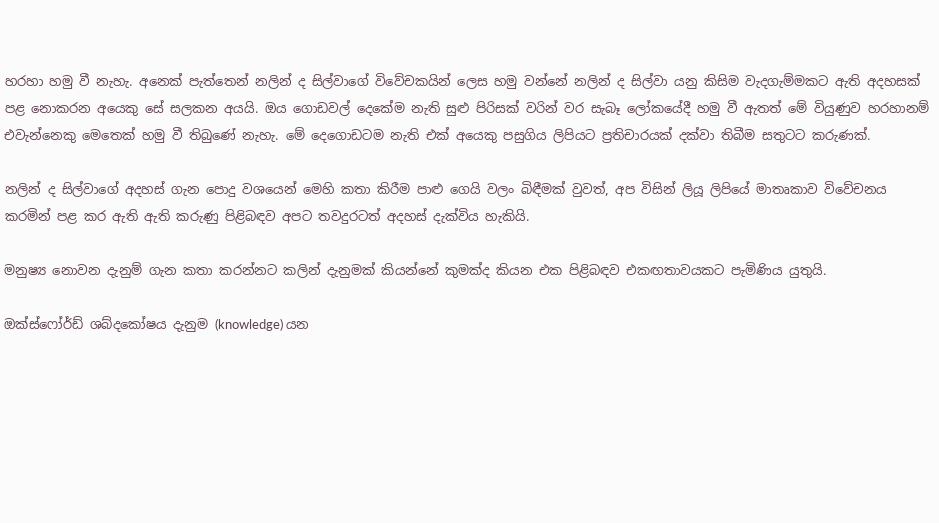හරහා හමු වී නැහැ. අනෙක් පැත්තෙන් නලින් ද සිල්වාගේ විවේචකයින් ලෙස හමු වන්නේ නලින් ද සිල්වා යනු කිසිම වැදගැම්මකට ඇති අදහසක් පළ නොකරන අයෙකු සේ සලකන අයයි. ඔය ගොඩවල් දෙකේම නැති සුළු පිරිසක් වරින් වර සැබෑ ලෝකයේදී හමු වී ඇතත් මේ වියුණුව හරහානම් එවැන්නෙකු මෙතෙක් හමු වී තිබුණේ නැහැ. මේ දෙගොඩටම නැති එක් අයෙකු පසුගිය ලිපියට ප්‍රතිචාරයක් දක්වා තිබීම සතුටට කරුණක්.

නලින් ද සිල්වාගේ අදහස් ගැන පොදු වශයෙන් මෙහි කතා කිරීම පාළු ගෙයි වලං බිඳීමක් වුවත්, අප විසින් ලියූ ලිපියේ මාතෘකාව විවේචනය කරමින් පළ කර ඇති ඇති කරුණු පිළිබඳව අපට තවදුරටත් අදහස් දැක්විය හැකියි.

මනුෂ්‍ය නොවන දැනුම් ගැන කතා කරන්නට කලින් දැනුමක් කියන්නේ කුමක්ද කියන එක පිළිබඳව එකඟතාවයකට පැමිණිය යුතුයි.

ඔක්ස්ෆෝර්ඩ් ශබ්දකෝෂය දැනුම (knowledge) යන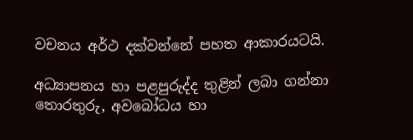වචනය අර්ථ දක්වන්නේ පහත ආකාරයටයි.

අධ්‍යාපනය හා පළපුරුද්ද තුළින් ලබා ගන්නා තොරතුරු, අවබෝධය හා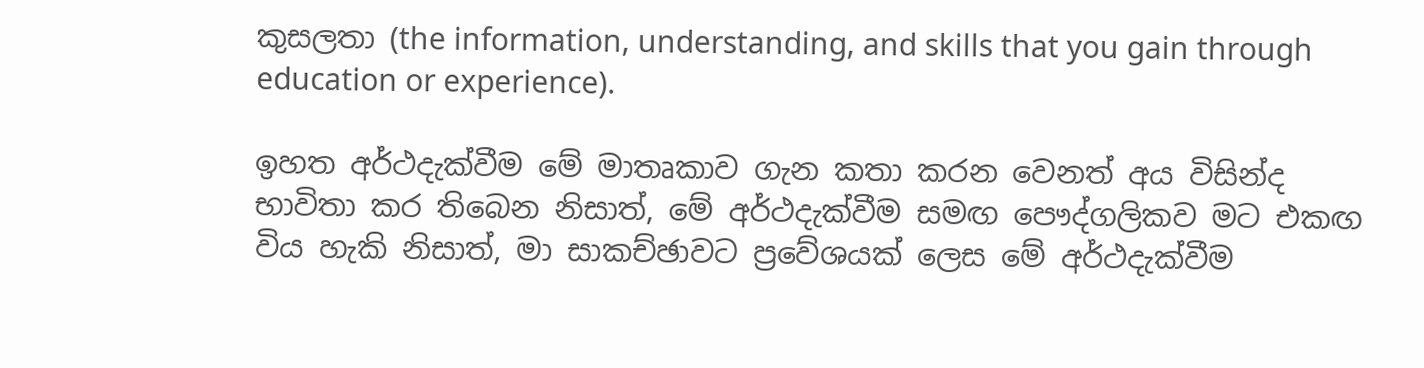කුසලතා (the information, understanding, and skills that you gain through education or experience).

ඉහත අර්ථදැක්වීම මේ මාතෘකාව ගැන කතා කරන වෙනත් අය විසින්ද භාවිතා කර තිබෙන නිසාත්, මේ අර්ථදැක්වීම සමඟ පෞද්ගලිකව මට එකඟ විය හැකි නිසාත්, මා සාකච්ඡාවට ප්‍රවේශයක් ලෙස මේ අර්ථදැක්වීම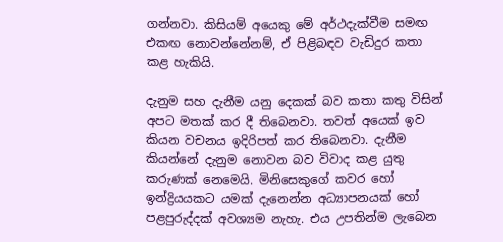ගන්නවා. කිසියම් අයෙකු මේ අර්ථදැක්වීම සමඟ එකඟ නොවන්නේනම්, ඒ පිළිබඳව වැඩිදුර කතා කළ හැකියි.

දැනුම සහ දැනීම යනු දෙකක් බව කතා කතු විසින් අපට මතක් කර දී තිබෙනවා. තවත් අයෙක් ඉව කියන වචනය ඉදිරිපත් කර තිබෙනවා. දැනීම කියන්නේ දැනුම නොවන බව විවාද කළ යුතු කරුණක් නෙමෙයි. මිනිසෙකුගේ කවර හෝ ඉන්ද්‍රියයකට යමක් දැනෙන්න අධ්‍යාපනයක් හෝ පළපුරුද්දක් අවශ්‍යම නැහැ. එය උපතින්ම ලැබෙන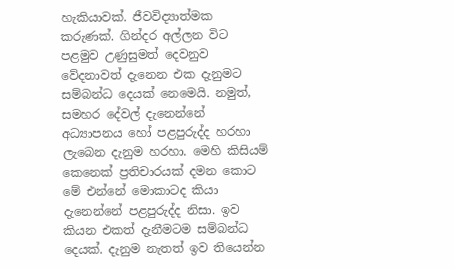හැකියාවක්. ජීවවිද්‍යාත්මක කරුණක්. ගින්දර අල්ලන විට පළමුව උණුසුමත් දෙවනුව වේදනාවත් දැනෙන එක දැනුමට සම්බන්ධ දෙයක් නෙමෙයි. නමුත්, සමහර දේවල් දැනෙන්නේ අධ්‍යාපනය හෝ පළපුරුද්ද හරහා ලැබෙන දැනුම හරහා. මෙහි කිසියම් කෙනෙක් ප්‍රතිචාරයක් දමන කොට මේ එන්නේ මොකාටද කියා දැනෙන්නේ පළපුරුද්ද නිසා. ඉව කියන එකත් දැනීමටම සම්බන්ධ දෙයක්. දැනුම නැතත් ඉව තියෙන්න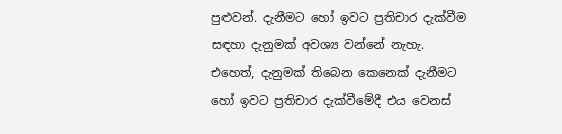පුළුවන්. දැනීමට හෝ ඉවට ප්‍රතිචාර දැක්වීම සඳහා දැනුමක් අවශ්‍ය වන්නේ නැහැ. එහෙත්, දැනුමක් තිබෙන කෙනෙක් දැනීමට හෝ ඉවට ප්‍රතිචාර දැක්වීමේදී එය වෙනස්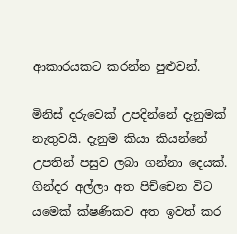ආකාරයකට කරන්න පුළුවන්.

මිනිස් දරුවෙක් උපදින්නේ දැනුමක් නැතුවයි. දැනුම කියා කියන්නේ උපතින් පසුව ලබා ගන්නා දෙයක්. ගින්දර අල්ලා අත පිච්චෙන විට යමෙක් ක්ෂණිකව අත ඉවත් කර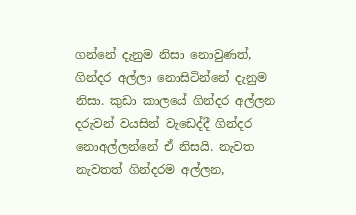ගන්නේ දැනුම නිසා නොවුණත්, ගින්දර අල්ලා නොසිටින්නේ දැනුම නිසා. කුඩා කාලයේ ගින්දර අල්ලන දරුවන් වයසින් වැඩෙද්දී ගින්දර නොඅල්ලන්නේ ඒ නිසයි. නැවත නැවතත් ගින්දරම අල්ලන,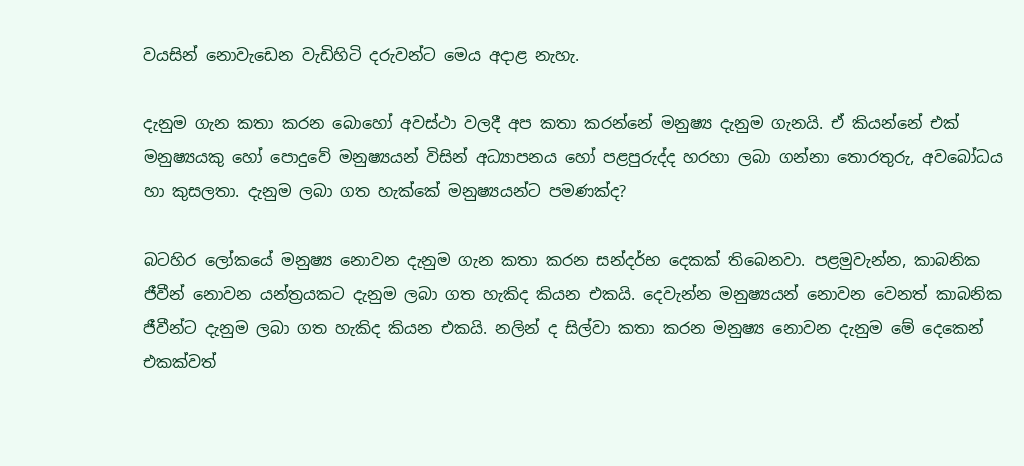වයසින් නොවැඩෙන වැඩිහිටි දරුවන්ට මෙය අදාළ නැහැ.

දැනුම ගැන කතා කරන බොහෝ අවස්ථා වලදී අප කතා කරන්නේ මනුෂ්‍ය දැනුම ගැනයි. ඒ කියන්නේ එක් මනුෂ්‍යයකු හෝ පොදුවේ මනුෂ්‍යයන් විසින් අධ්‍යාපනය හෝ පළපුරුද්ද හරහා ලබා ගන්නා තොරතුරු, අවබෝධය හා කුසලතා. දැනුම ලබා ගත හැක්කේ මනුෂ්‍යයන්ට පමණක්ද?

බටහිර ලෝකයේ මනුෂ්‍ය නොවන දැනුම ගැන කතා කරන සන්දර්භ දෙකක් තිබෙනවා. පළමුවැන්න, කාබනික ජීවීන් නොවන යන්ත්‍රයකට දැනුම ලබා ගත හැකිද කියන එකයි. දෙවැන්න මනුෂ්‍යයන් නොවන වෙනත් කාබනික ජීවීන්ට දැනුම ලබා ගත හැකිද කියන එකයි. නලින් ද සිල්වා කතා කරන මනුෂ්‍ය නොවන දැනුම මේ දෙකෙන් එකක්වත්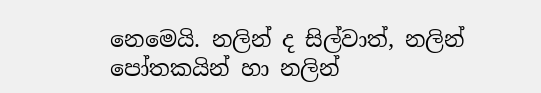නෙමෙයි. නලින් ද සිල්වාත්, නලින් පෝතකයින් හා නලින්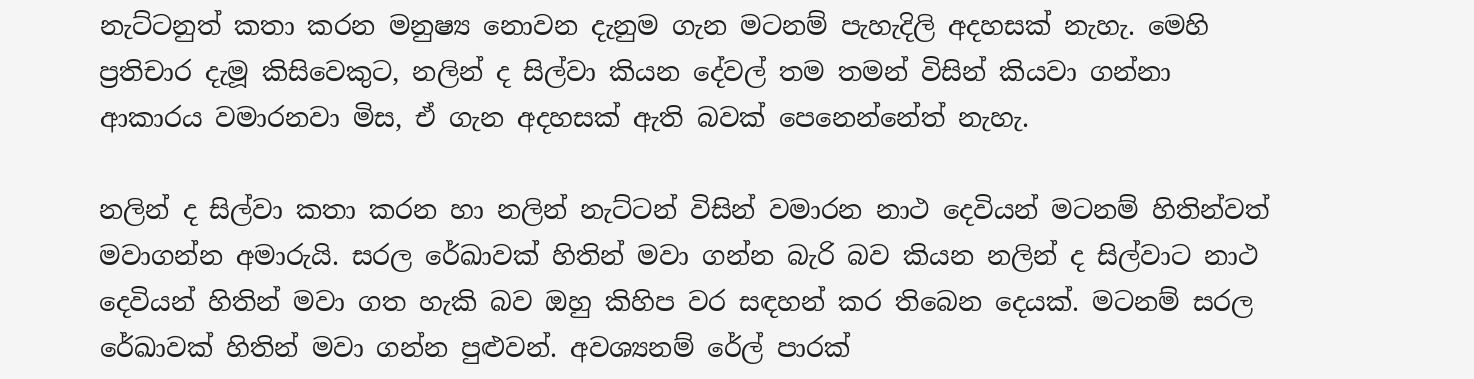නැට්ටනුත් කතා කරන මනුෂ්‍ය නොවන දැනුම ගැන මටනම් පැහැදිලි අදහසක් නැහැ. මෙහි ප්‍රතිචාර දැමූ කිසිවෙකුට, නලින් ද සිල්වා කියන දේවල් තම තමන් විසින් කියවා ගන්නා ආකාරය වමාරනවා මිස, ඒ ගැන අදහසක් ඇති බවක් පෙනෙන්නේත් නැහැ.

නලින් ද සිල්වා කතා කරන හා නලින් නැට්ටන් විසින් වමාරන නාථ දෙවියන් මටනම් හිතින්වත් මවාගන්න අමාරුයි. සරල රේඛාවක් හිතින් මවා ගන්න බැරි බව කියන නලින් ද සිල්වාට නාථ දෙවියන් හිතින් මවා ගත හැකි බව ඔහු කිහිප වර සඳහන් කර තිබෙන දෙයක්. මටනම් සරල රේඛාවක් හිතින් මවා ගන්න පුළුවන්. අවශ්‍යනම් රේල් පාරක්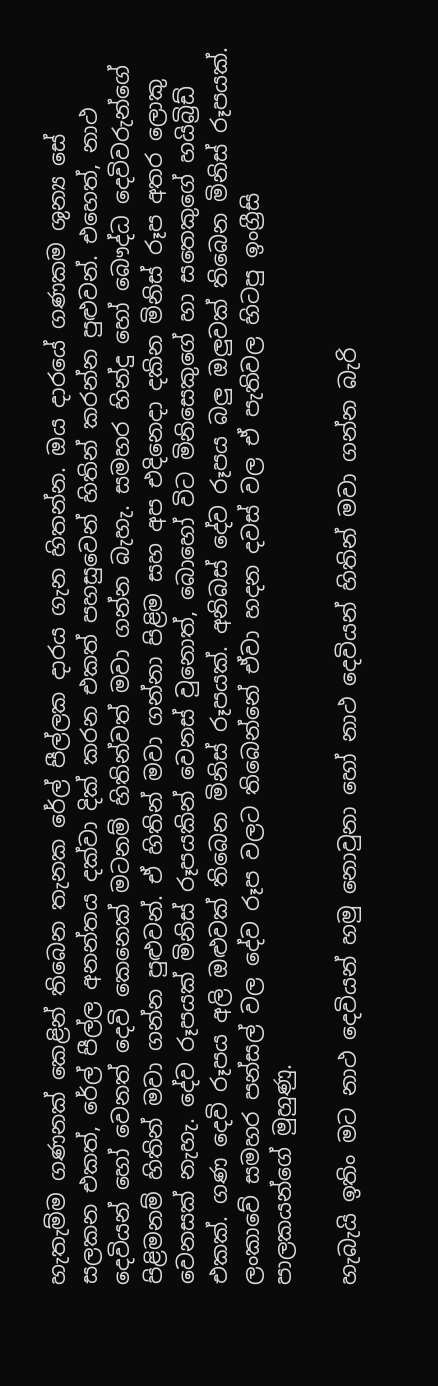හැතැම්ම ගණනක් කෙළින් තිබෙන තැනක රේල් පීල්ලක දාරය ගැන හිතන්න. ඔය දාරයේ ගණකම ශුන්‍ය සේ සලකන එකත්, රේල් පීල්ල අනන්තය දක්වා දික් කරන එකත් පහසුවෙන් හිතින් කරන්න පුළුවන්. එහෙත්, නාථ දෙවියන් හෝ වෙනත් දෙවි කෙනෙක් මටනම් හිතින්වත් මවා ගන්න බැහැ. සමහර හින්දු හෝ බෞද්ධ දෙවිවරුන්ගේ පිළිමනම් හිතින් මවා ගන්න පුළුවන්. ඒ හිතින් මවා ගන්නා පිළිම සහ අප එදිනෙදා දකින මිනිස් රූප අතර ලොකු වෙනසක් නැහැ. දේව රූපයක් මිනිස් රූපයකින් වෙනස් වුනොත්, බොහෝ විට මිනිසෙකුගේ හා සතෙකුගේ හයිබ්‍රිඩ් එකක්. ගණ දෙවි රූපය අලි ඔළුවක් තිබෙන මිනිස් රූපයක්. අනිබස් දේව රූපය බලු ඔලුවක් තිබෙන මිනිස් රූපයක්. ලංකාවේ සමහර පන්සල් වල දේව රූප වලට තිබෙන්නේ ඒවා හදන දවස් වල ඒ පැතිවල හිටපු ඉංග්‍රීසි පාලකයන්ගේ මුහුණු.

හැබැයි ඉතිං මට නාථ දෙවියන් හමු නොවුනා හෝ නාථ දෙවියන් හිතින් මවා ගන්න බැරි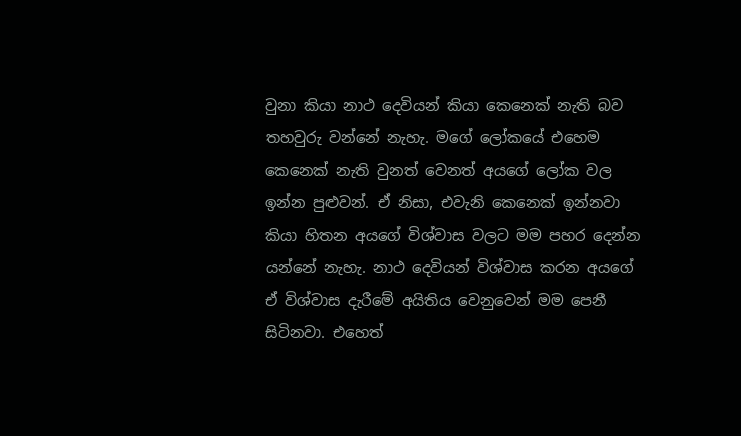වුනා කියා නාථ දෙවියන් කියා කෙනෙක් නැති බව තහවුරු වන්නේ නැහැ. මගේ ලෝකයේ එහෙම කෙනෙක් නැති වුනත් වෙනත් අයගේ ලෝක වල ඉන්න පුළුවන්. ඒ නිසා, එවැනි කෙනෙක් ඉන්නවා කියා හිතන අයගේ විශ්වාස වලට මම පහර දෙන්න යන්නේ නැහැ. නාථ දෙවියන් විශ්වාස කරන අයගේ ඒ විශ්වාස දැරීමේ අයිතිය වෙනුවෙන් මම පෙනී සිටිනවා. එහෙත්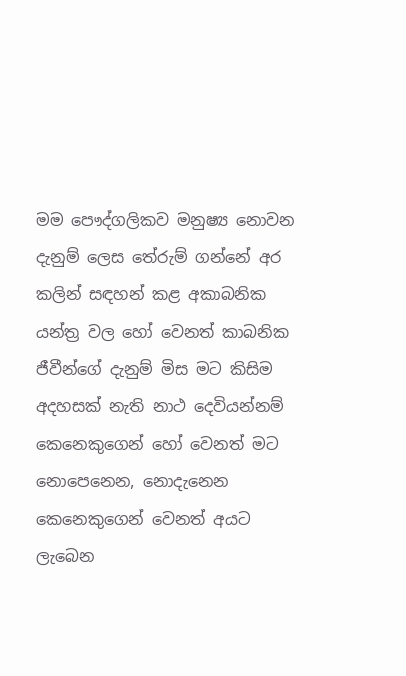මම පෞද්ගලිකව මනුෂ්‍ය නොවන දැනුම් ලෙස තේරුම් ගන්නේ අර කලින් සඳහන් කළ අකාබනික යන්ත්‍ර වල හෝ වෙනත් කාබනික ජීවීන්ගේ දැනුම් මිස මට කිසිම අදහසක් නැති නාථ දෙවියන්නම් කෙනෙකුගෙන් හෝ වෙනත් මට නොපෙනෙන, නොදැනෙන කෙනෙකුගෙන් වෙනත් අයට ලැබෙන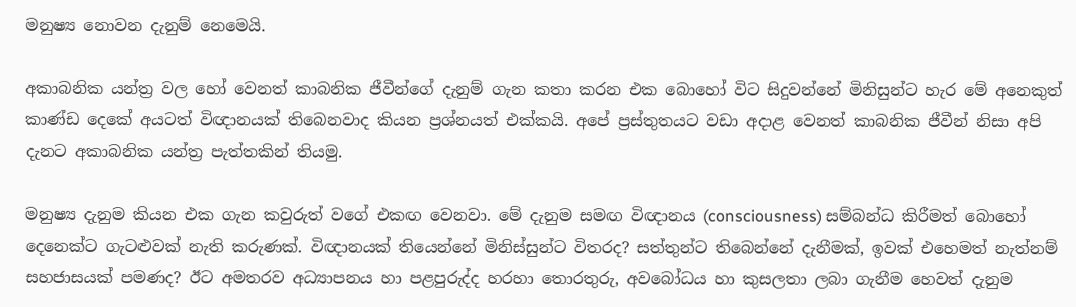මනුෂ්‍ය නොවන දැනුම් නෙමෙයි.

අකාබනික යන්ත්‍ර වල හෝ වෙනත් කාබනික ජීවීන්ගේ දැනුම් ගැන කතා කරන එක බොහෝ විට සිදුවන්නේ මිනිසුන්ට හැර මේ අනෙකුත් කාණ්ඩ දෙකේ අයටත් විඥානයක් තිබෙනවාද කියන ප්‍රශ්නයත් එක්කයි. අපේ ප්‍රස්තුතයට වඩා අදාළ වෙනත් කාබනික ජීවීන් නිසා අපි දැනට අකාබනික යන්ත්‍ර පැත්තකින් තියමු.

මනුෂ්‍ය දැනුම කියන එක ගැන කවුරුත් වගේ එකඟ වෙනවා. මේ දැනුම සමඟ විඥානය (consciousness) සම්බන්ධ කිරීමත් බොහෝ දෙනෙක්ට ගැටළුවක් නැති කරුණක්. විඥානයක් තියෙන්නේ මිනිස්සුන්ට විතරද? සත්තුන්ට තිබෙන්නේ දැනීමක්, ඉවක් එහෙමත් නැත්නම් සහජාසයක් පමණද? ඊට අමතරව අධ්‍යාපනය හා පළපුරුද්ද හරහා තොරතුරු, අවබෝධය හා කුසලතා ලබා ගැනීම හෙවත් දැනුම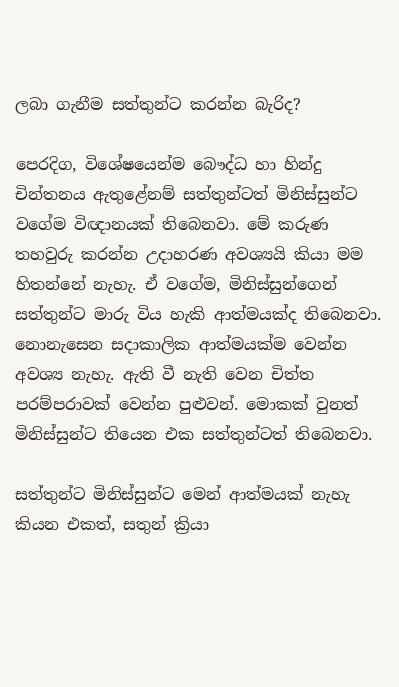ලබා ගැනීම සත්තුන්ට කරන්න බැරිද?

පෙරදිග, විශේෂයෙන්ම බෞද්ධ හා හින්දු චින්තනය ඇතුළේනම් සත්තුන්ටත් මිනිස්සුන්ට වගේම විඥානයක් තිබෙනවා. මේ කරුණ තහවුරු කරන්න උදාහරණ අවශ්‍යයි කියා මම හිතන්නේ නැහැ. ඒ වගේම, මිනිස්සුන්ගෙන් සත්තුන්ට මාරු විය හැකි ආත්මයක්ද තිබෙනවා. නොනැසෙන සදාකාලික ආත්මයක්ම වෙන්න අවශ්‍ය නැහැ. ඇති වී නැති වෙන චිත්ත පරම්පරාවක් වෙන්න පුළුවන්. මොකක් වුනත් මිනිස්සුන්ට තියෙන එක සත්තුන්ටත් තිබෙනවා.

සත්තුන්ට මිනිස්සුන්ට මෙන් ආත්මයක් නැහැ කියන එකත්, සතුන් ක්‍රියා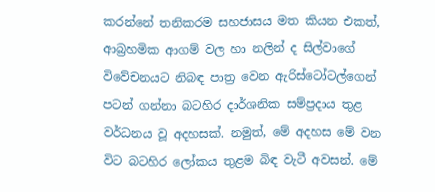කරන්නේ තනිකරම සහජාසය මත කියන එකත්, ආබ්‍රහමික ආගම් වල හා නලින් ද සිල්වාගේ විවේචනයට නිබඳ පාත්‍ර වෙන ඇරිස්ටෝටල්ගෙන් පටන් ගන්නා බටහිර දාර්ශනික සම්ප්‍රදාය තුළ වර්ධනය වූ අදහසක්. නමුත්, මේ අදහස මේ වන විට බටහිර ලෝකය තුළම බිඳ වැටී අවසන්. මේ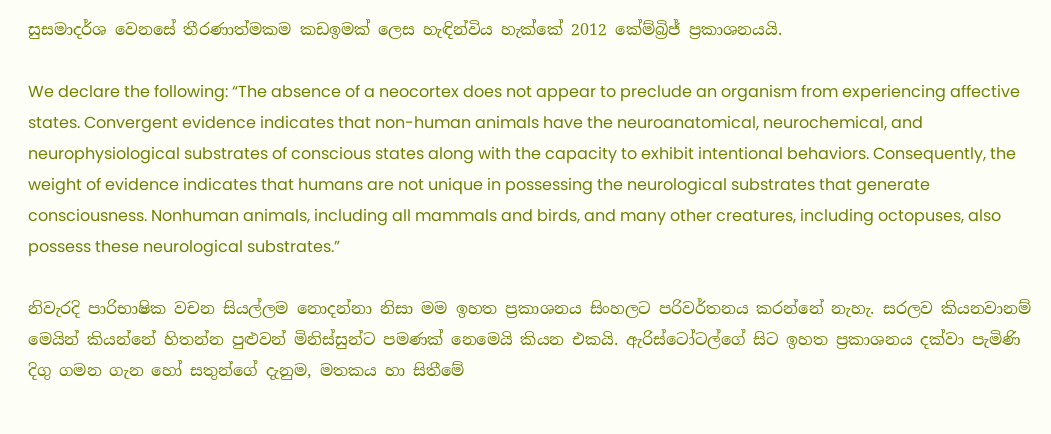සුසමාදර්ශ වෙනසේ තීරණාත්මකම කඩඉමක් ලෙස හැඳින්විය හැක්කේ 2012 කේම්බ්‍රිජ් ප්‍රකාශනයයි.

We declare the following: “The absence of a neocortex does not appear to preclude an organism from experiencing affective states. Convergent evidence indicates that non-human animals have the neuroanatomical, neurochemical, and neurophysiological substrates of conscious states along with the capacity to exhibit intentional behaviors. Consequently, the weight of evidence indicates that humans are not unique in possessing the neurological substrates that generate consciousness. Nonhuman animals, including all mammals and birds, and many other creatures, including octopuses, also possess these neurological substrates.”

නිවැරදි පාරිභාෂික වචන සියල්ලම නොදන්නා නිසා මම ඉහත ප්‍රකාශනය සිංහලට පරිවර්තනය කරන්නේ නැහැ. සරලව කියනවානම් මෙයින් කියන්නේ හිතන්න පුළුවන් මිනිස්සුන්ට පමණක් නෙමෙයි කියන එකයි. ඇරිස්ටෝටල්ගේ සිට ඉහත ප්‍රකාශනය දක්වා පැමිණි දිගු ගමන ගැන හෝ සතුන්ගේ දැනුම, මතකය හා සිතීමේ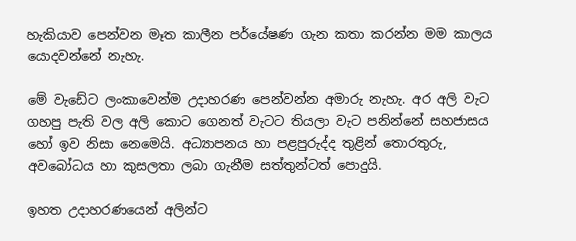හැකියාව පෙන්වන මෑත කාලීන පර්යේෂණ ගැන කතා කරන්න මම කාලය යොදවන්නේ නැහැ.

මේ වැඩේට ලංකාවෙන්ම උදාහරණ පෙන්වන්න අමාරු නැහැ. අර අලි වැට ගහපු පැති වල අලි කොට ගෙනත් වැටට තියලා වැට පනින්නේ සහජාසය හෝ ඉව නිසා නෙමෙයි. අධ්‍යාපනය හා පළපුරුද්ද තුළින් තොරතුරු, අවබෝධය හා කුසලතා ලබා ගැනීම සත්තුන්ටත් පොදුයි.

ඉහත උදාහරණයෙන් අලින්ට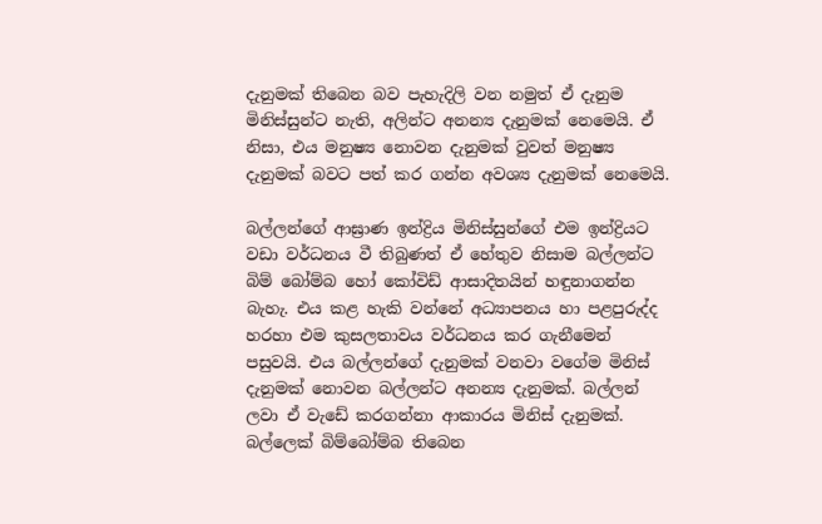දැනුමක් තිබෙන බව පැහැදිලි වන නමුත් ඒ දැනුම මිනිස්සුන්ට නැති, අලින්ට අනන්‍ය දැනුමක් නෙමෙයි. ඒ නිසා, එය මනුෂ්‍ය නොවන දැනුමක් වුවත් මනුෂ්‍ය දැනුමක් බවට පත් කර ගන්න අවශ්‍ය දැනුමක් නෙමෙයි.

බල්ලන්ගේ ආඝ්‍රාණ ඉන්ද්‍රිය මිනිස්සුන්ගේ එම ඉන්ද්‍රියට වඩා වර්ධනය වී තිබුණත් ඒ හේතුව නිසාම බල්ලන්ට බිම් බෝම්බ හෝ කෝවිඩ් ආසාදිතයින් හඳුනාගන්න බැහැ. එය කළ හැකි වන්නේ අධ්‍යාපනය හා පළපුරුද්ද හරහා එම කුසලතාවය වර්ධනය කර ගැනීමෙන් පසුවයි. එය බල්ලන්ගේ දැනුමක් වනවා වගේම මිනිස් දැනුමක් නොවන බල්ලන්ට අනන්‍ය දැනුමක්. බල්ලන් ලවා ඒ වැඩේ කරගන්නා ආකාරය මිනිස් දැනුමක්. බල්ලෙක් බිම්බෝම්බ තිබෙන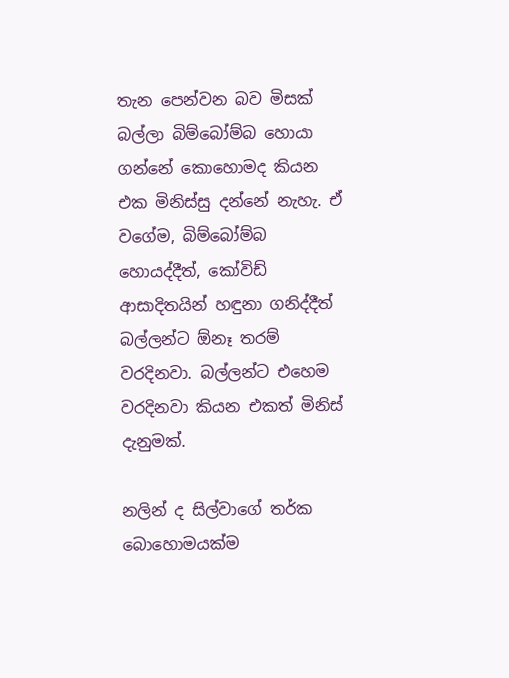තැන පෙන්වන බව මිසක් බල්ලා බිම්බෝම්බ හොයා ගන්නේ කොහොමද කියන එක මිනිස්සු දන්නේ නැහැ. ඒ වගේම, බිම්බෝම්බ හොයද්දීත්, කෝවිඩ් ආසාදිතයින් හඳුනා ගනිද්දීත් බල්ලන්ට ඕනෑ තරම් වරදිනවා. බල්ලන්ට එහෙම වරදිනවා කියන එකත් මිනිස් දැනුමක්.

නලින් ද සිල්වාගේ තර්ක බොහොමයක්ම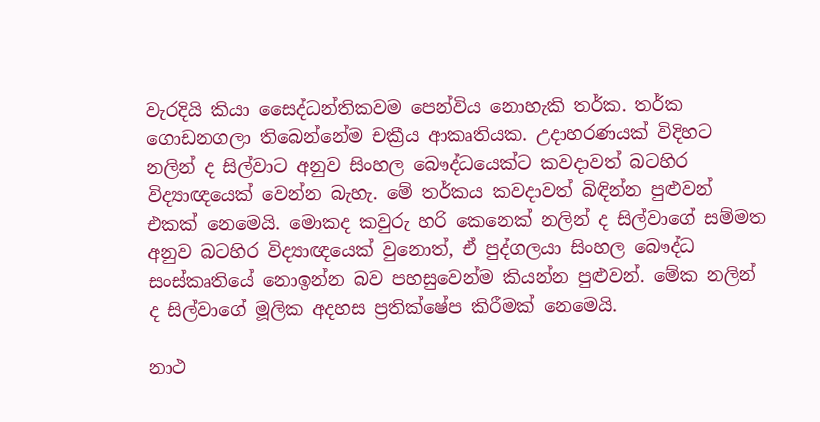වැරදියි කියා සෛද්ධන්තිකවම පෙන්විය නොහැකි තර්ක. තර්ක ගොඩනගලා තිබෙන්නේම චක්‍රීය ආකෘතියක. උදාහරණයක් විදිහට නලින් ද සිල්වාට අනුව සිංහල බෞද්ධයෙක්ට කවදාවත් බටහිර විද්‍යාඥයෙක් වෙන්න බැහැ. මේ තර්කය කවදාවත් බිඳින්න පුළුවන් එකක් නෙමෙයි. මොකද කවුරු හරි කෙනෙක් නලින් ද සිල්වාගේ සම්මත අනුව බටහිර විද්‍යාඥයෙක් වුනොත්, ඒ පුද්ගලයා සිංහල බෞද්ධ සංස්කෘතියේ නොඉන්න බව පහසුවෙන්ම කියන්න පුළුවන්. මේක නලින් ද සිල්වාගේ මූලික අදහස ප්‍රතික්ෂේප කිරීමක් නෙමෙයි.

නාථ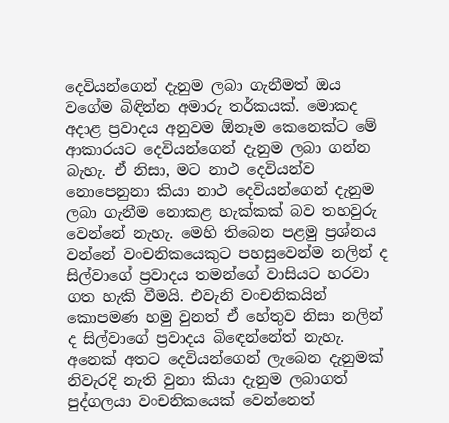දෙවියන්ගෙන් දැනුම ලබා ගැනීමත් ඔය වගේම බිඳින්න අමාරු තර්කයක්. මොකද අදාළ ප්‍රවාදය අනුවම ඕනෑම කෙනෙක්ට මේ ආකාරයට දෙවියන්ගෙන් දැනුම ලබා ගන්න බැහැ. ඒ නිසා, මට නාථ දෙවියන්ව නොපෙනුනා කියා නාථ දෙවියන්ගෙන් දැනුම ලබා ගැනීම නොකළ හැක්කක් බව තහවුරු වෙන්නේ නැහැ. මෙහි තිබෙන පළමු ප්‍රශ්නය වන්නේ වංචනිකයෙකුට පහසුවෙන්ම නලින් ද සිල්වාගේ ප්‍රවාදය තමන්ගේ වාසියට හරවා ගත හැකි වීමයි. එවැනි වංචනිකයින් කොපමණ හමු වුනත් ඒ හේතුව නිසා නලින් ද සිල්වාගේ ප්‍රවාදය බිඳෙන්නේත් නැහැ. අනෙක් අතට දෙවියන්ගෙන් ලැබෙන දැනුමක් නිවැරදි නැති වුනා කියා දැනුම ලබාගත් පුද්ගලයා වංචනිකයෙක් වෙන්නෙත්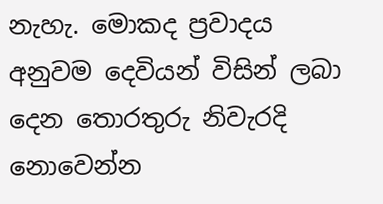නැහැ. මොකද ප්‍රවාදය අනුවම දෙවියන් විසින් ලබා දෙන තොරතුරු නිවැරදි නොවෙන්න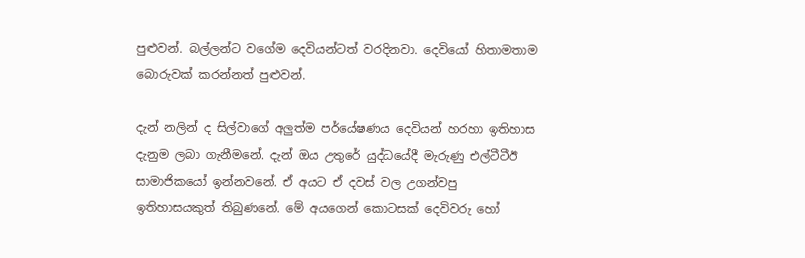පුළුවන්. බල්ලන්ට වගේම දෙවියන්ටත් වරදිනවා. දෙවියෝ හිතාමතාම බොරුවක් කරන්නත් පුළුවන්.

දැන් නලින් ද සිල්වාගේ අලුත්ම පර්යේෂණය දෙවියන් හරහා ඉතිහාස දැනුම ලබා ගැනීමනේ. දැන් ඔය උතුරේ යුද්ධයේදී මැරුණු එල්ටීටීඊ සාමාජිකයෝ ඉන්නවනේ. ඒ අයට ඒ දවස් වල උගන්වපු ඉතිහාසයකුත් තිබුණනේ. මේ අයගෙන් කොටසක් දෙවිවරු හෝ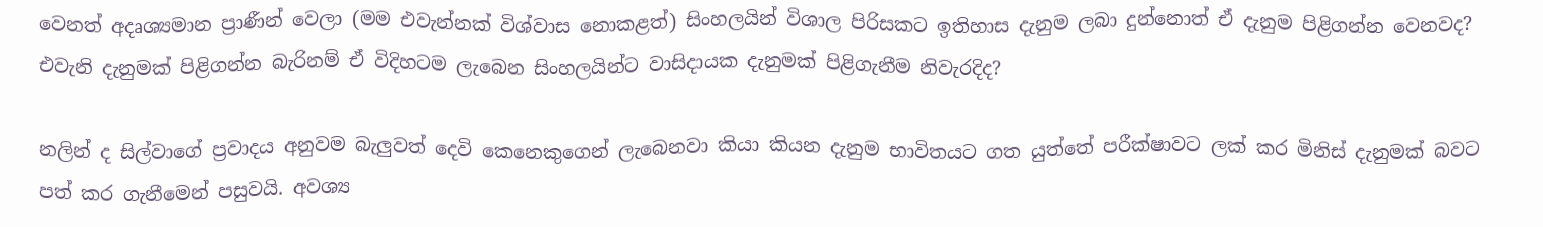වෙනත් අදෘශ්‍යමාන ප්‍රාණීන් වෙලා (මම එවැන්නක් විශ්වාස නොකළත්) සිංහලයින් විශාල පිරිසකට ඉතිහාස දැනුම ලබා දුන්නොත් ඒ දැනුම පිළිගන්න වෙනවද? එවැනි දැනුමක් පිළිගන්න බැරිනම් ඒ විදිහටම ලැබෙන සිංහලයින්ට වාසිදායක දැනුමක් පිළිගැනීම නිවැරදිද?

නලින් ද සිල්වාගේ ප්‍රවාදය අනුවම බැලුවත් දෙවි කෙනෙකුගෙන් ලැබෙනවා කියා කියන දැනුම භාවිතයට ගත යුත්තේ පරීක්ෂාවට ලක් කර මිනිස් දැනුමක් බවට පත් කර ගැනීමෙන් පසුවයි. අවශ්‍ය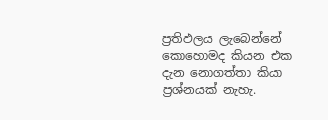ප්‍රතිඵලය ලැබෙන්නේ කොහොමද කියන එක දැන නොගත්තා කියා ප්‍රශ්නයක් නැහැ.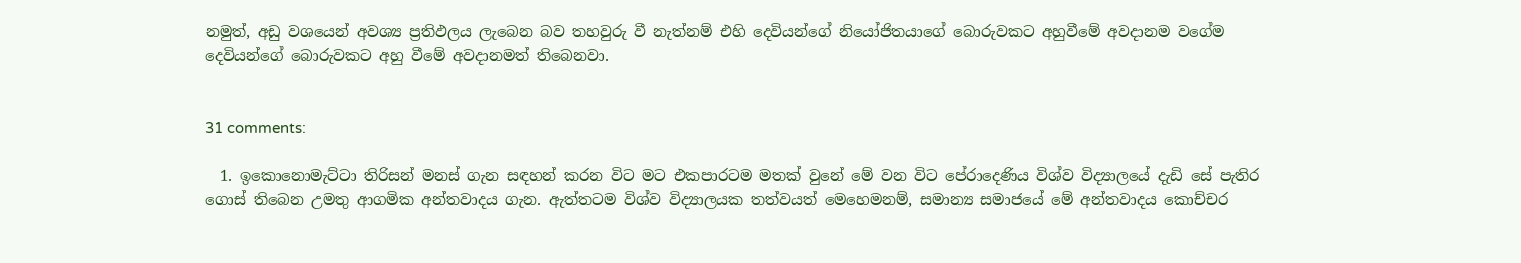නමුත්, අඩු වශයෙන් අවශ්‍ය ප්‍රතිඵලය ලැබෙන බව තහවුරු වී නැත්නම් එහි දෙවියන්ගේ නියෝජිතයාගේ බොරුවකට අහුවීමේ අවදානම වගේම දෙවියන්ගේ බොරුවකට අහු වීමේ අවදානමත් තිබෙනවා.


31 comments:

  1. ඉකොනොමැට්ටා තිරිසන් මනස් ගැන සඳහන් කරන විට මට එකපාරටම මතක් වුනේ මේ වන විට පේරාදෙණිය විශ්ව විද්‍යාලයේ දැඩි සේ පැතිර ගොස් තිබෙන උමතු ආගමික අන්තවාදය ගැන. ඇත්තටම විශ්ව විද්‍යාලයක තත්වයත් මෙහෙමනම්, සමාන්‍ය සමාජයේ මේ අන්තවාදය කොච්චර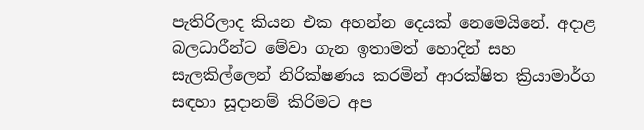පැතිරිලාද කියන එක අහන්න දෙයක් නෙමෙයිනේ. අදාළ බලධාරීන්ට මේවා ගැන ඉතාමත් හොදින් සහ සැලකිල්ලෙන් නිරික්ෂණය කරමින් ආරක්ෂිත ක්‍රියාමාර්ග සඳහා සූදානම් කිරිමට අප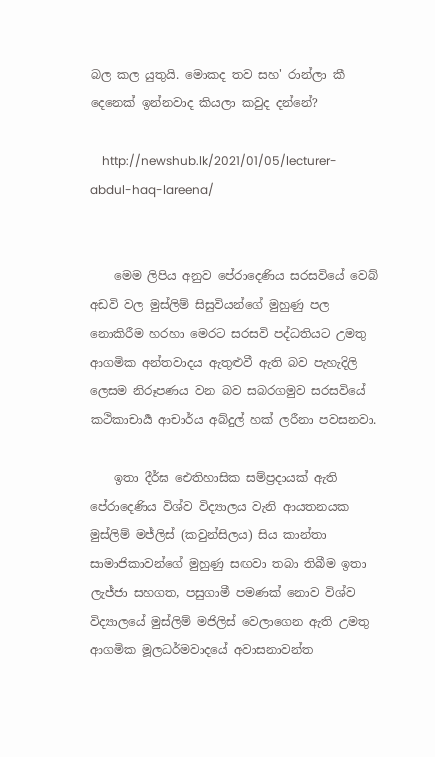බල කල යුතුයි. මොකද තව සහ' රාන්ලා කී දෙනෙක් ඉන්නවාද කියලා කවුද දන්නේ?

    http://newshub.lk/2021/01/05/lecturer-abdul-haq-lareena/


    මෙම ලිපිය අනුව පේරාදෙණිය සරසවියේ වෙබ් අඩවි වල මුස්ලිම් සිසුවියන්ගේ මුහුණු පල නොකිරීම හරහා මෙරට සරසවි පද්ධතියට උමතු ආගමික අන්තවාදය ඇතුළුවී ඇති බව පැහැදිලි ලෙසම නිරූපණය වන බව සබරගමුව සරසවියේ කථිකාචාර්‍ය ආචාර්ය අබ්දුල් හක් ලරීනා පවසනවා.

    ඉතා දීර්ඝ ඓතිහාසික සම්ප්‍රදායක් ඇති පේරාදෙණිය විශ්ව විද්‍යාලය වැනි ආයතනයක මුස්ලිම් මජ්ලිස් (කවුන්සිලය) සිය කාන්තා සාමාජිකාවන්ගේ මුහුණු සඟවා තබා තිබීම ඉතා ලැජ්ජා සහගත, පසුගාමී පමණක් නොව විශ්ව විද්‍යාලයේ මුස්ලිම් මජිලිස් වෙලාගෙන ඇති උමතු ආගමික මූලධර්මවාදයේ අවාසනාවන්ත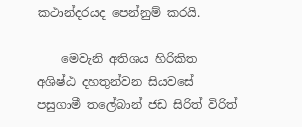කථාන්දරයද පෙන්නුම් කරයි.

    මෙවැනි අතිශය හිරිකිත අශිෂ්ඨ දහතුන්වන සියවසේ පසුගාමී තලේබාන් ජඩ සිරිත් විරිත්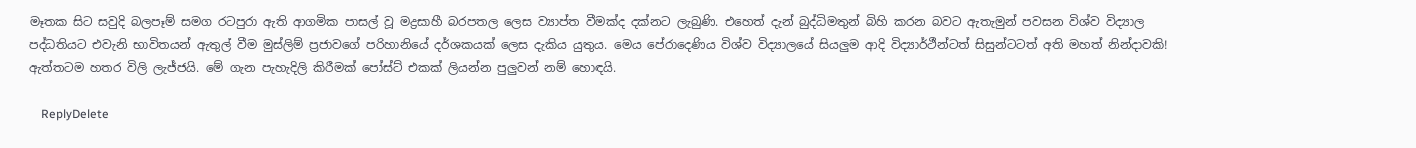මෑතක සිට සවුදි බලපෑම් සමග රටපුරා ඇති ආගමික පාසල් වූ මද්‍රසාහී බරපතල ලෙස ව්‍යාප්ත වීමක්ද දක්නට ලැබුණි. එහෙත් දැන් බුද්ධිමතුන් බිහි කරන බවට ඇතැමුන් පවසන විශ්ව විද්‍යාල පද්ධතියට එවැනි භාවිතයන් ඇතුල් වීම මුස්ලිම් ප්‍රජාවගේ පරිහානියේ දර්ශකයක් ලෙස දැකිය යුතුය. මෙය පේරාදෙණිය විශ්ව විද්‍යාලයේ සියලුම ආදි විද්‍යාර්ථීන්ටත් සිසුන්ටටත් අති මහත් නින්දාවකි! ඇත්තටම හතර විලි ලැජ්ජයි. මේ ගැන පැහැදිලි කිරීමක් පෝස්ට් එකක් ලියන්න පුලුවන් නම් හොඳයි.

    ReplyDelete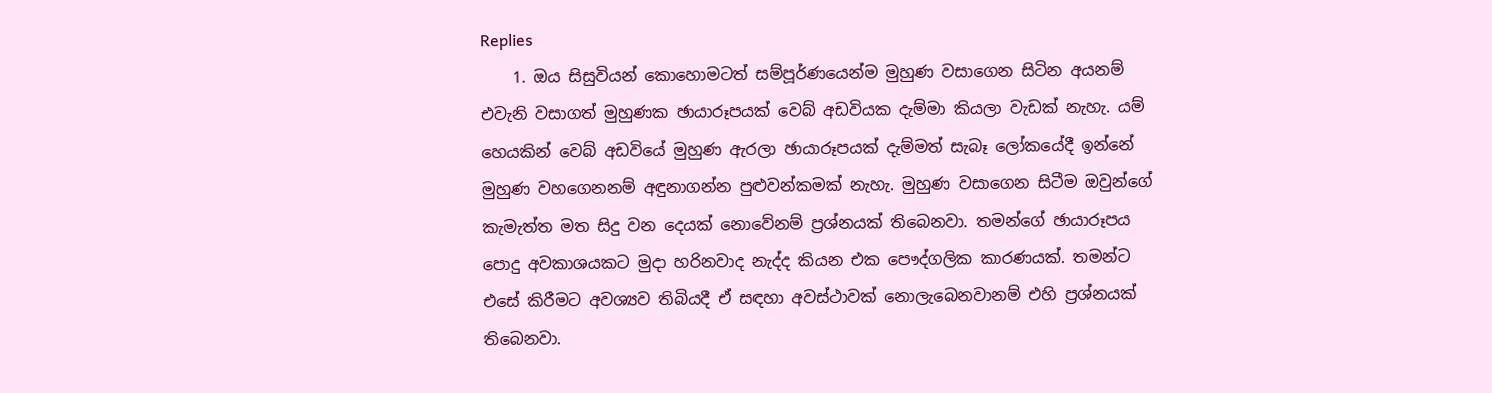Replies
    1. ඔය සිසුවියන් කොහොමටත් සම්පූර්ණයෙන්ම මුහුණ වසාගෙන සිටින අයනම් එවැනි වසාගත් මුහුණක ඡායාරූපයක් වෙබ් අඩවියක දැම්මා කියලා වැඩක් නැහැ. යම් හෙයකින් වෙබ් අඩවියේ මුහුණ ඇරලා ඡායාරූපයක් දැම්මත් සැබෑ ලෝකයේදී ඉන්නේ මුහුණ වහගෙනනම් අඳුනාගන්න පුළුවන්කමක් නැහැ. මුහුණ වසාගෙන සිටීම ඔවුන්ගේ කැමැත්ත මත සිදු වන දෙයක් නොවේනම් ප්‍රශ්නයක් තිබෙනවා. තමන්ගේ ඡායාරූපය පොදු අවකාශයකට මුදා හරිනවාද නැද්ද කියන එක පෞද්ගලික කාරණයක්. තමන්ට එසේ කිරීමට අවශ්‍යව තිබියදී ඒ සඳහා අවස්ථාවක් නොලැබෙනවානම් එහි ප්‍රශ්නයක් තිබෙනවා.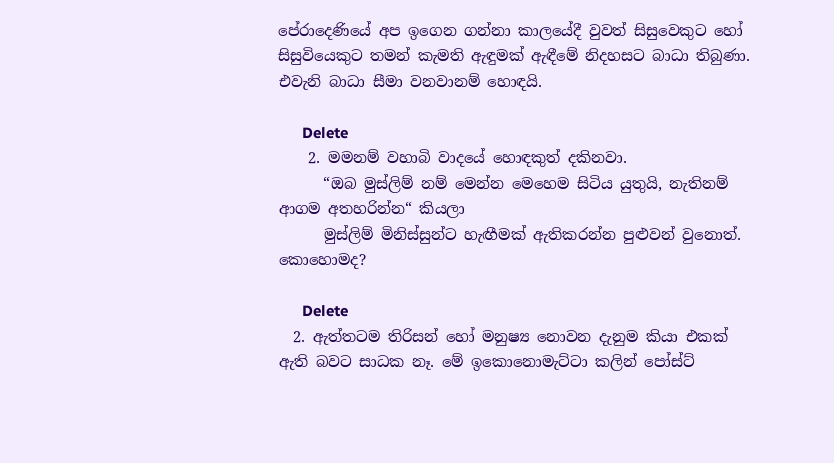පේරාදෙණියේ අප ඉගෙන ගන්නා කාලයේදී වුවත් සිසුවෙකුට හෝ සිසුවියෙකුට තමන් කැමති ඇඳුමක් ඇඳීමේ නිදහසට බාධා තිබුණා. එවැනි බාධා සීමා වනවානම් හොඳයි.

      Delete
    2. මමනම් වහාබි වාදයේ හොඳකුත් දකිනවා.
      “ඔබ මුස්ලිම් නම් මෙන්න මෙහෙම සිටිය යුතුයි, නැතිනම් ආගම අතහරින්න“ කියලා
      මුස්ලිම් මිනිස්සුන්ට හැඟීමක් ඇතිකරන්න පුළුවන් වුනොත්. කොහොමද?

      Delete
  2. ඇත්තටම තිරිසන් හෝ මනුෂ්‍ය නොවන දැනුම කියා එකක් ඇති බවට සාධක නෑ. මේ ඉකොනොමැට්ටා කලින් පෝස්ට්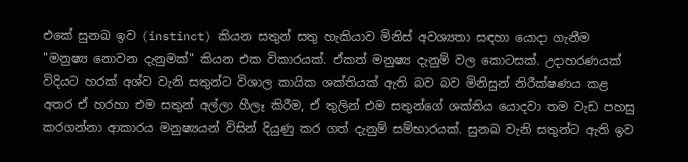එකේ සුනඛ ඉව (instinct) කියන සතුන් සතු හැකියාව මිනිස් අවශ්‍යතා සඳහා යොදා ගැනීම "මනුෂ්‍ය නොවන දැනුමක්" කියන එක විකාරයක්. ඒකත් මනුෂ්‍ය දැනුම් වල කොටසක්. උදාහරණයක් විදියට හරක් අශ්ව වැනි සතුන්ට විශාල කායික ශක්තියක් ඇති බව බව මිනිසුන් නිරීක්ෂණය කළ අතර ඒ හරහා එම සතුන් අල්ලා හීලෑ කිරීම, ඒ තුලින් එම සතුන්ගේ ශක්තිය යොදවා තම වැඩ පහසු කරගන්නා ආකාරය මනුෂ්‍යයන් විසින් දියුණු කර ගත් දැනුම් සම්භාරයක්. සුනඛ වැනි සතුන්ට ඇති ඉව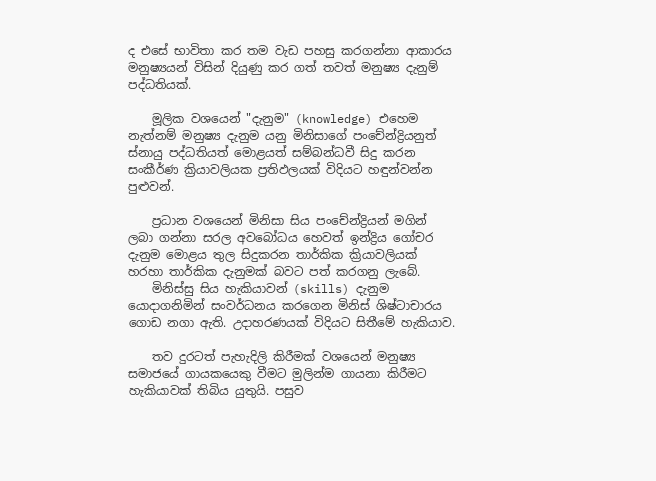ද එසේ භාවිතා කර තම වැඩ පහසු කරගන්නා ආකාරය මනුෂ්‍යයන් විසින් දියුණු කර ගත් තවත් මනුෂ්‍ය දැනුම් පද්ධතියක්.

    මූලික වශයෙන් "දැනුම" (knowledge) එහෙම නැත්නම් මනුෂ්‍ය දැනුම යනු මිනිසාගේ පංචේන්ද්‍රියනුත් ස්නායු පද්ධතියත් මොළයත් සම්බන්ධවී සිදු කරන සංකීර්ණ ක්‍රියාවලියක ප්‍රතිඵලයක් විදියට හඳුන්වන්න පුළුවන්.

    ප්‍රධාන වශයෙන් මිනිසා සිය පංචේන්ද්‍රියන් මගින් ලබා ගන්නා සරල අවබෝධය හෙවත් ඉන්ද්‍රිය ගෝචර දැනුම මොළය තුල සිදුකරන තාර්කික ක්‍රියාවලියක් හරහා තාර්කික දැනුමක් බවට පත් කරගනු ලැබේ.
    මිනිස්සු සිය හැකියාවන් (skills) දැනුම යොදාගනිමින් සංවර්ධනය කරගෙන මිනිස් ශිෂ්ටාචාරය ගොඩ නගා ඇති. උදාහරණයක් විදියට සිතීමේ හැකියාව.

    තව දුරටත් පැහැදිලි කිරීමක් වශයෙන් මනුෂ්‍ය සමාජයේ ගායකයෙකු වීමට මුලින්ම ගායනා කිරීමට හැකියාවක් තිබිය යුතුයි. පසුව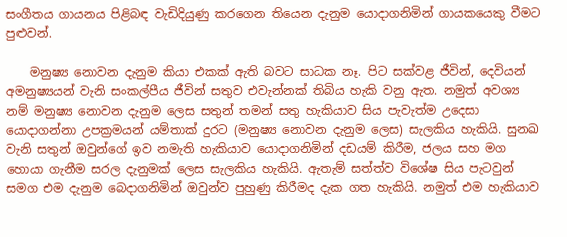සංගීතය ගායනය පිළිබඳ වැඩිදියුණු කරගෙන තියෙන දැනුම යොදාගනිමින් ගායකයෙකු වීමට පුළුවන්.

    මනුෂ්‍ය නොවන දැනුම කියා එකක් ඇති බවට සාධක නෑ. පිට සක්වළ ජීවින්, දෙවියන් අමනුෂ්‍යයන් වැනි සංකල්පීය ජීවින් සතුව එවැන්නක් තිබිය හැකි වනු ඇත. නමුත් අවශ්‍ය නම් මනුෂ්‍ය නොවන දැනුම ලෙස සතුන් තමන් සතු හැකියාව සිය පැවැත්ම උදෙසා යොදාගන්නා උපක්‍රමයන් යම්තාක් දුරට (මනුෂ්‍ය නොවන දැනුම ලෙස) සැලකිය හැකියි. සුනඛ වැනි සතුන් ඔවුන්ගේ ඉව නමැති හැකියාව යොදාගනිමින් දඩයම් කිරීම, ජලය සහ මග හොයා ගැනීම සරල දැනුමක් ලෙස සැලකිය හැකියි. ඇතැම් සත්ත්ව විශේෂ සිය පැටවුන් සමග එම දැනුම බෙදාගනිමින් ඔවුන්ව පුහුණු කිරීමද දැක ගත හැකියි. නමුත් එම හැකියාව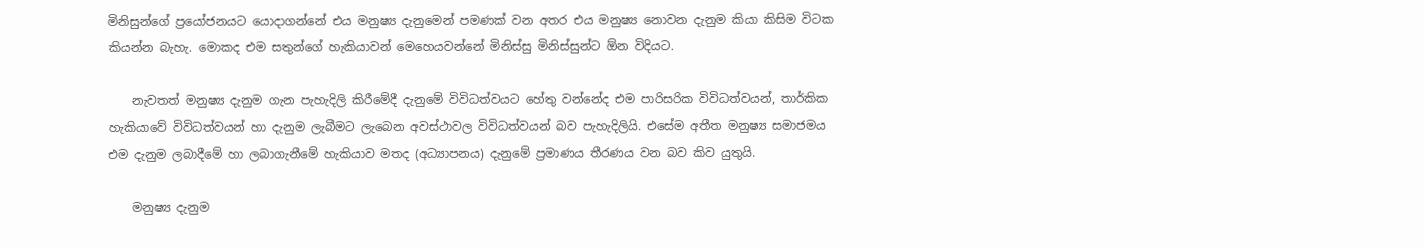මිනිසුන්ගේ ප්‍රයෝජනයට යොදාගන්නේ එය මනුෂ්‍ය දැනුමෙන් පමණක් වන අතර එය මනුෂ්‍ය නොවන දැනුම කියා කිසිම විටක කියන්න බැහැ. මොකද එම සතුන්ගේ හැකියාවන් මෙහෙයවන්නේ මිනිස්සු මිනිස්සුන්ට ඕන විදියට.

    නැවතත් මනුෂ්‍ය දැනුම ගැන පැහැදිලි කිරීමේදී දැනුමේ විවිධත්වයට හේතු වන්නේද එම පාරිසරික විවිධත්වයන්, තාර්කික හැකියාවේ විවිධත්වයන් හා දැනුම ලැබීමට ලැබෙන අවස්ථාවල විවිධත්වයන් බව පැහැදිලියි. එසේම අතීත මනුෂ්‍ය සමාජමය එම දැනුම ලබාදීමේ හා ලබාගැනීමේ හැකියාව මතද (අධ්‍යාපනය) දැනුමේ ප්‍රමාණය තීරණය වන බව කිව යුතුයි.

    මනුෂ්‍ය දැනුම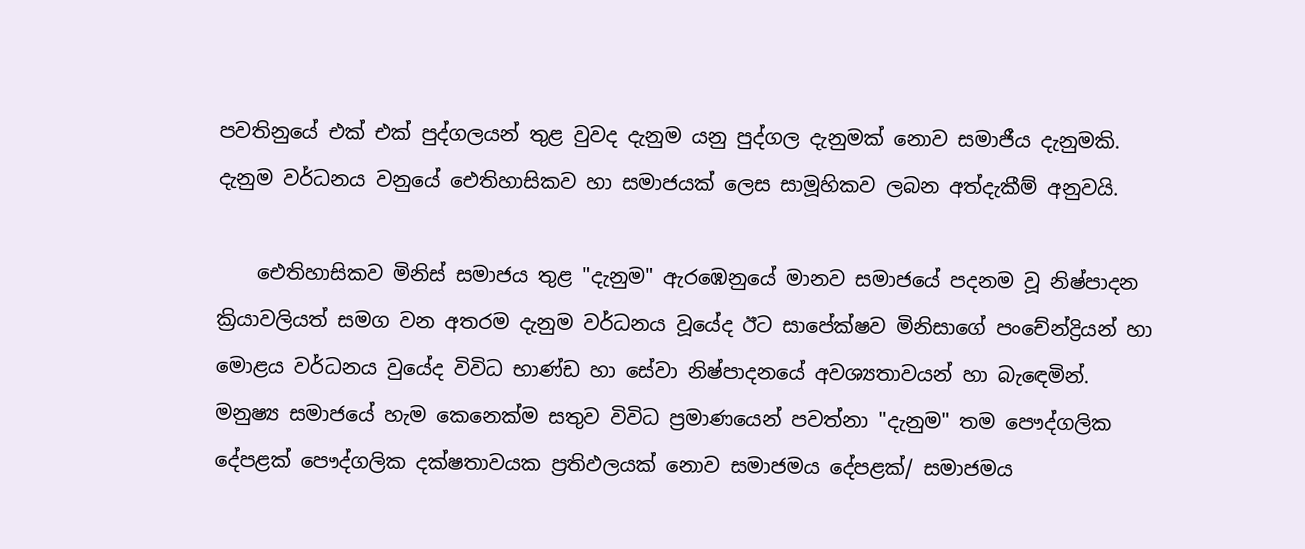පවතිනුයේ එක් එක් පුද්ගලයන් තුළ වුවද දැනුම යනු පුද්ගල දැනුමක් නොව සමාජීය දැනුමකි. දැනුම වර්ධනය වනුයේ ඓතිහාසිකව හා සමාජයක් ලෙස සාමූහිකව ලබන අත්දැකීම් අනුවයි.

    ඓතිහාසිකව මිනිස් සමාජය තුළ "දැනුම" ඇරඹෙනුයේ මානව සමාජයේ පදනම වූ නිෂ්පාදන ක්‍රියාවලියත් සමග වන අතරම දැනුම වර්ධනය වූයේද ඊට සාපේක්ෂව මිනිසාගේ පංචේන්ද්‍රියන් හා මොළය වර්ධනය වුයේද විවිධ භාණ්ඩ හා සේවා නිෂ්පාදනයේ අවශ්‍යතාවයන් හා බැඳෙමින්. මනුෂ්‍ය සමාජයේ හැම කෙනෙක්ම සතුව විවිධ ප්‍රමාණයෙන් පවත්නා "දැනුම" තම පෞද්ගලික දේපළක් පෞද්ගලික දක්ෂතාවයක ප්‍රතිඵලයක් නොව සමාජමය දේපළක්/ සමාජමය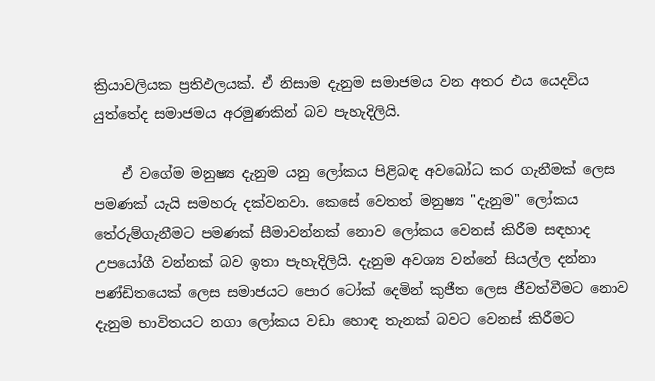ක්‍රියාවලියක ප්‍රතිඵලයක්. ඒ නිසාම දැනුම සමාජමය වන අතර එය යෙදවිය යුත්තේද සමාජමය අරමුණකින් බව පැහැදිලියි.

    ඒ වගේම මනුෂ්‍ය දැනුම යනු ලෝකය පිළිබඳ අවබෝධ කර ගැනීමක් ලෙස පමණක් යැයි සමහරු දක්වනවා. කෙසේ වෙතත් මනුෂ්‍ය "දැනුම" ලෝකය තේරුම්ගැනීමට පමණක් සීමාවන්නක් නොව ලෝකය වෙනස් කිරීම සඳහාද උපයෝගී වන්නක් බව ඉතා පැහැදිලියි. දැනුම අවශ්‍ය වන්නේ සියල්ල දන්නා පණ්ඩිතයෙක් ලෙස සමාජයට පොර ටෝක් දෙමින් කුජීත ලෙස ජීවත්වීමට නොව දැනුම භාවිතයට නගා ලෝකය වඩා හොඳ තැනක් බවට වෙනස් කිරීමට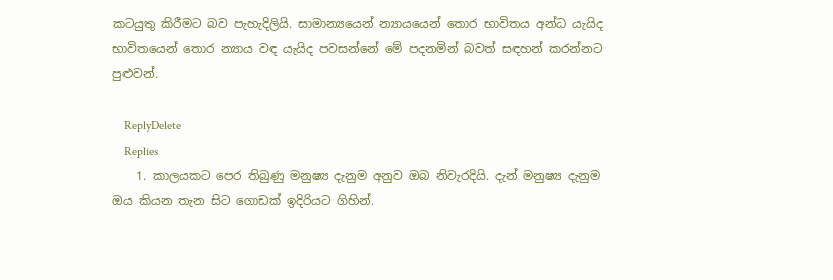කටයුතු කිරීමට බව පැහැදිලියි. සාමාන්‍යයෙන් න්‍යායයෙන් තොර භාවිතය අන්ධ යැයිද භාවිතයෙන් තොර න්‍යාය වඳ යැයිද පවසන්නේ මේ පදනමින් බවත් සඳහන් කරන්නට පුළුවන්.

    ReplyDelete
    Replies
    1. කාලයකට පෙර තිබුණු මනුෂ්‍ය දැනුම අනුව ඔබ නිවැරදියි. දැන් මනුෂ්‍ය දැනුම ඔය කියන තැන සිට ගොඩක් ඉදිරියට ගිහින්.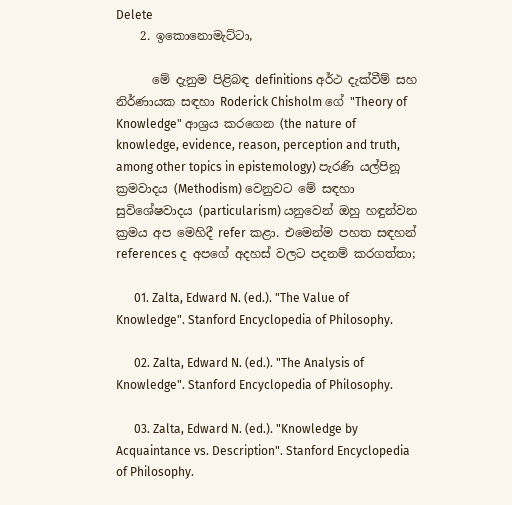Delete
    2. ඉකොනොමැට්ටා,

      මේ දැනුම පිළිබඳ definitions අර්ථ දැක්වීම් සහ නිර්ණායක සඳහා Roderick Chisholm ගේ "Theory of Knowledge" ආශ්‍රය කරගෙන (the nature of knowledge, evidence, reason, perception and truth, among other topics in epistemology) පැරණි යල්පිනූ ක්‍රමවාදය (Methodism) වෙනුවට මේ සඳහා සුවිශේෂවාදය (particularism) යනුවෙන් ඔහු හඳුන්වන ක්‍රමය අප මෙහිදී refer කළා. එමෙන්ම පහත සඳහන් references ද අපගේ අදහස් වලට පදනම් කරගත්තා;

      01. Zalta, Edward N. (ed.). "The Value of Knowledge". Stanford Encyclopedia of Philosophy.

      02. Zalta, Edward N. (ed.). "The Analysis of Knowledge". Stanford Encyclopedia of Philosophy.

      03. Zalta, Edward N. (ed.). "Knowledge by Acquaintance vs. Description". Stanford Encyclopedia of Philosophy.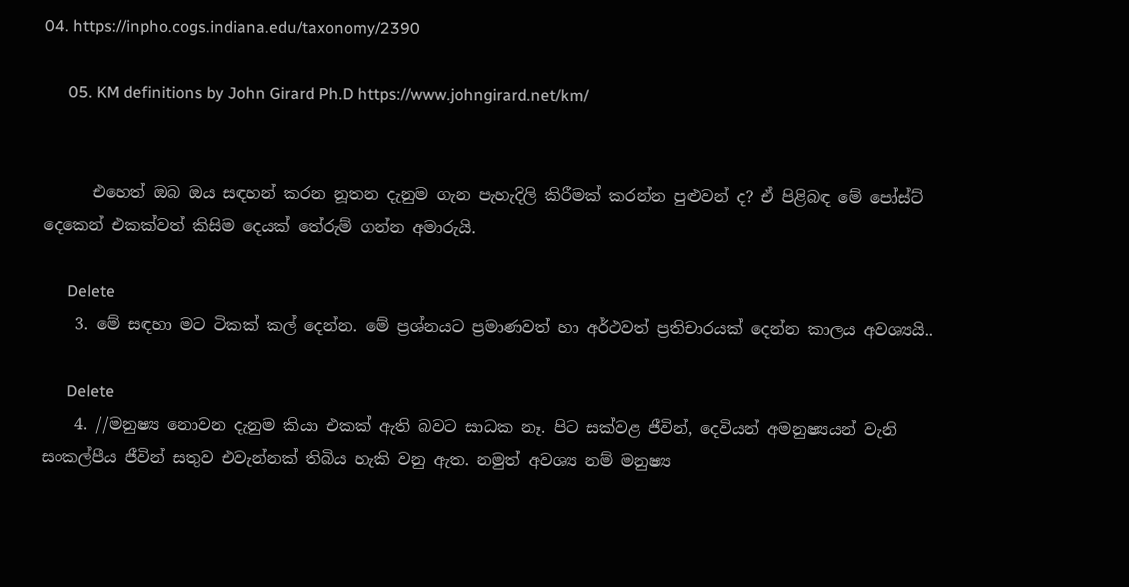04. https://inpho.cogs.indiana.edu/taxonomy/2390

      05. KM definitions by John Girard Ph.D https://www.johngirard.net/km/


      එහෙත් ඔබ ඔය සඳහන් කරන නූතන දැනුම ගැන පැහැදිලි කිරීමක් කරන්න පුළුවන් ද? ඒ පිළිබඳ මේ පෝස්ට් දෙකෙන් එකක්වත් කිසිම දෙයක් තේරුම් ගන්න අමාරුයි.

      Delete
    3. මේ සඳහා මට ටිකක් කල් දෙන්න. මේ ප්‍රශ්නයට ප්‍රමාණවත් හා අර්ථවත් ප්‍රතිචාරයක් දෙන්න කාලය අවශ්‍යයි..

      Delete
    4. //මනුෂ්‍ය නොවන දැනුම කියා එකක් ඇති බවට සාධක නෑ. පිට සක්වළ ජීවින්, දෙවියන් අමනුෂ්‍යයන් වැනි සංකල්පීය ජීවින් සතුව එවැන්නක් තිබිය හැකි වනු ඇත. නමුත් අවශ්‍ය නම් මනුෂ්‍ය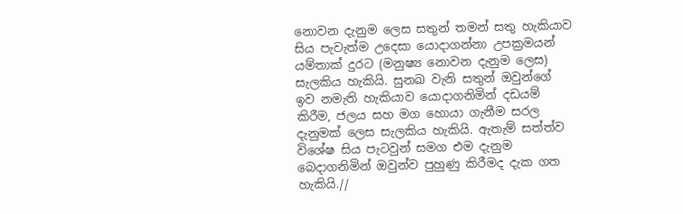නොවන දැනුම ලෙස සතුන් තමන් සතු හැකියාව සිය පැවැත්ම උදෙසා යොදාගන්නා උපක්‍රමයන් යම්තාක් දුරට (මනුෂ්‍ය නොවන දැනුම ලෙස) සැලකිය හැකියි. සුනඛ වැනි සතුන් ඔවුන්ගේ ඉව නමැති හැකියාව යොදාගනිමින් දඩයම් කිරීම, ජලය සහ මග හොයා ගැනීම සරල දැනුමක් ලෙස සැලකිය හැකියි. ඇතැම් සත්ත්ව විශේෂ සිය පැටවුන් සමග එම දැනුම බෙදාගනිමින් ඔවුන්ව පුහුණු කිරීමද දැක ගත හැකියි.//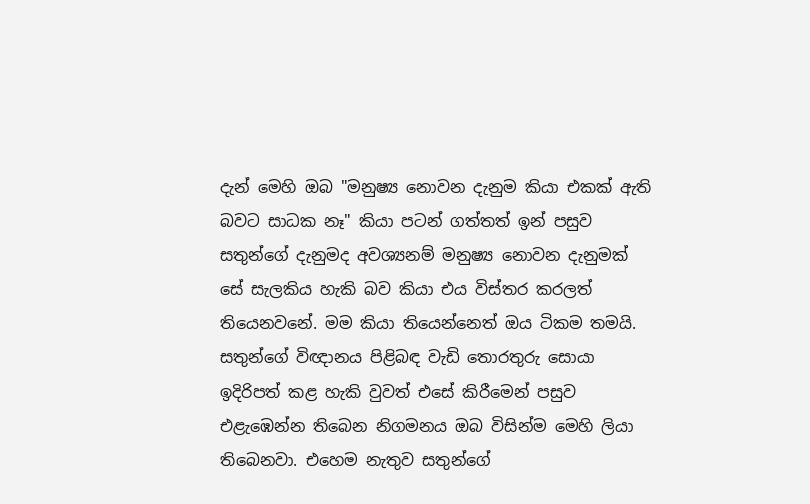දැන් මෙහි ඔබ "මනුෂ්‍ය නොවන දැනුම කියා එකක් ඇති බවට සාධක නෑ" කියා පටන් ගත්තත් ඉන් පසුව සතුන්ගේ දැනුමද අවශ්‍යනම් මනුෂ්‍ය නොවන දැනුමක් සේ සැලකිය හැකි බව කියා එය විස්තර කරලත් තියෙනවනේ. මම කියා තියෙන්නෙත් ඔය ටිකම තමයි. සතුන්ගේ විඥානය පිළිබඳ වැඩි තොරතුරු සොයා ඉදිරිපත් කළ හැකි වුවත් එසේ කිරීමෙන් පසුව එළැඹෙන්න තිබෙන නිගමනය ඔබ විසින්ම මෙහි ලියා තිබෙනවා. එහෙම නැතුව සතුන්ගේ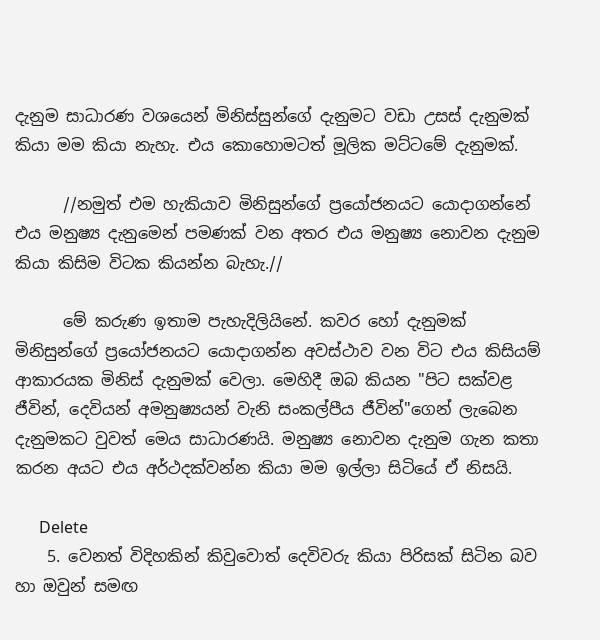දැනුම සාධාරණ වශයෙන් මිනිස්සුන්ගේ දැනුමට වඩා උසස් දැනුමක් කියා මම කියා නැහැ. එය කොහොමටත් මූලික මට්ටමේ දැනුමක්.

      //නමුත් එම හැකියාව මිනිසුන්ගේ ප්‍රයෝජනයට යොදාගන්නේ එය මනුෂ්‍ය දැනුමෙන් පමණක් වන අතර එය මනුෂ්‍ය නොවන දැනුම කියා කිසිම විටක කියන්න බැහැ.//

      මේ කරුණ ඉතාම පැහැදිලියිනේ. කවර හෝ දැනුමක් මිනිසුන්ගේ ප්‍රයෝජනයට යොදාගන්න අවස්ථාව වන විට එය කිසියම් ආකාරයක මිනිස් දැනුමක් වෙලා. මෙහිදී ඔබ කියන "පිට සක්වළ ජීවින්, දෙවියන් අමනුෂ්‍යයන් වැනි සංකල්පීය ජීවින්"ගෙන් ලැබෙන දැනුමකට වුවත් මෙය සාධාරණයි. මනුෂ්‍ය නොවන දැනුම ගැන කතා කරන අයට එය අර්ථදක්වන්න කියා මම ඉල්ලා සිටියේ ඒ නිසයි.

      Delete
    5. වෙනත් විදිහකින් කිවුවොත් දෙවිවරු කියා පිරිසක් සිටින බව හා ඔවුන් සමඟ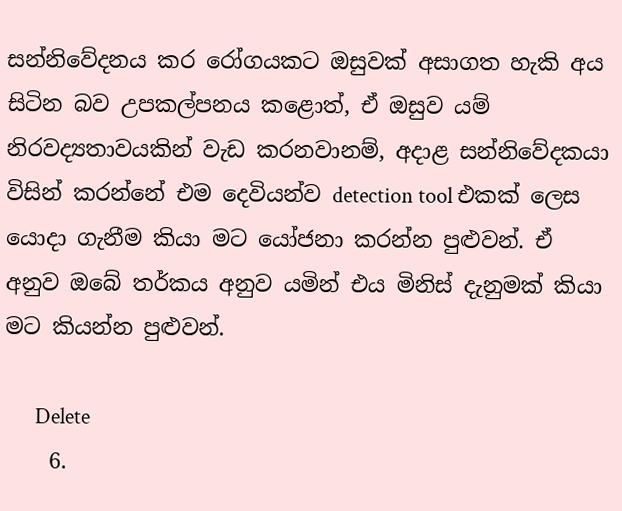සන්නිවේදනය කර රෝගයකට ඔසුවක් අසාගත හැකි අය සිටින බව උපකල්පනය කළොත්, ඒ ඔසුව යම් නිරවද්‍යතාවයකින් වැඩ කරනවානම්, අදාළ සන්නිවේදකයා විසින් කරන්නේ එම දෙවියන්ව detection tool එකක් ලෙස යොදා ගැනීම කියා මට යෝජනා කරන්න පුළුවන්. ඒ අනුව ඔබේ තර්කය අනුව යමින් එය මිනිස් දැනුමක් කියා මට කියන්න පුළුවන්.

      Delete
    6.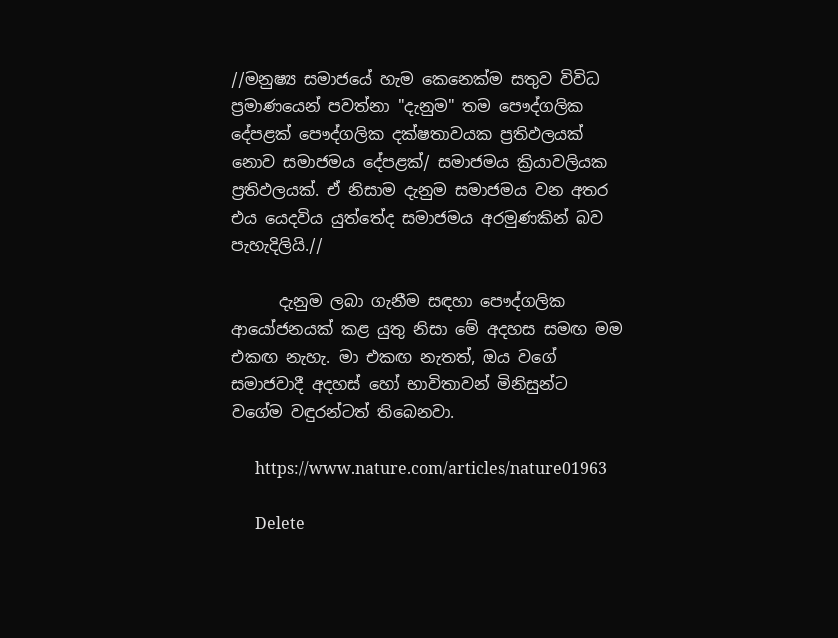//මනුෂ්‍ය සමාජයේ හැම කෙනෙක්ම සතුව විවිධ ප්‍රමාණයෙන් පවත්නා "දැනුම" තම පෞද්ගලික දේපළක් පෞද්ගලික දක්ෂතාවයක ප්‍රතිඵලයක් නොව සමාජමය දේපළක්/ සමාජමය ක්‍රියාවලියක ප්‍රතිඵලයක්. ඒ නිසාම දැනුම සමාජමය වන අතර එය යෙදවිය යුත්තේද සමාජමය අරමුණකින් බව පැහැදිලියි.//

      දැනුම ලබා ගැනීම සඳහා පෞද්ගලික ආයෝජනයක් කළ යුතු නිසා මේ අදහස සමඟ මම එකඟ නැහැ. මා එකඟ නැතත්, ඔය වගේ සමාජවාදී අදහස් හෝ භාවිතාවන් මිනිසුන්ට වගේම වඳුරන්ටත් තිබෙනවා.

      https://www.nature.com/articles/nature01963

      Delete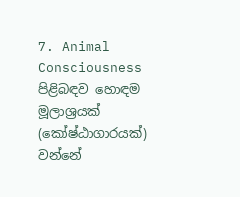7. Animal Consciousness පිළිබඳව හොඳම මූලාශ්‍රයක් (කෝෂ්ඨාගාරයක්) වන්නේ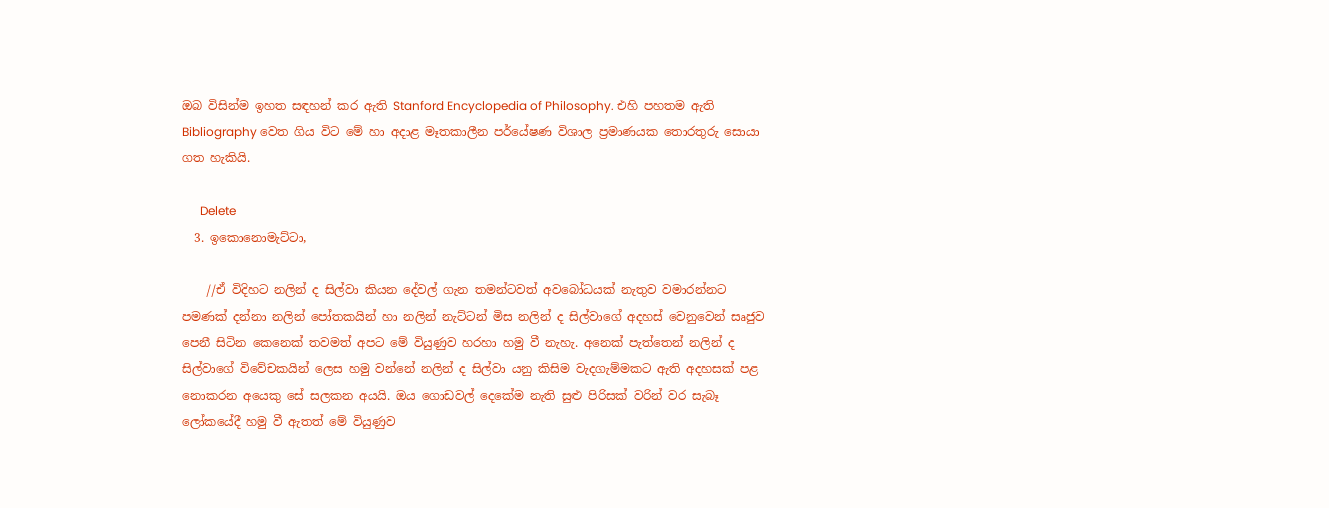ඔබ විසින්ම ඉහත සඳහන් කර ඇති Stanford Encyclopedia of Philosophy. එහි පහතම ඇති Bibliography වෙත ගිය විට මේ හා අදාළ මෑතකාලීන පර්යේෂණ විශාල ප්‍රමාණයක තොරතුරු සොයා ගත හැකියි.

      Delete
  3. ඉකොනොමැට්ටා,

    //ඒ විදිහට නලින් ද සිල්වා කියන දේවල් ගැන තමන්ටවත් අවබෝධයක් නැතුව වමාරන්නට පමණක් දන්නා නලින් පෝතකයින් හා නලින් නැට්ටන් මිස නලින් ද සිල්වාගේ අදහස් වෙනුවෙන් සෘජුව පෙනී සිටින කෙනෙක් තවමත් අපට මේ වියුණුව හරහා හමු වී නැහැ. අනෙක් පැත්තෙන් නලින් ද සිල්වාගේ විවේචකයින් ලෙස හමු වන්නේ නලින් ද සිල්වා යනු කිසිම වැදගැම්මකට ඇති අදහසක් පළ නොකරන අයෙකු සේ සලකන අයයි. ඔය ගොඩවල් දෙකේම නැති සුළු පිරිසක් වරින් වර සැබෑ ලෝකයේදී හමු වී ඇතත් මේ වියුණුව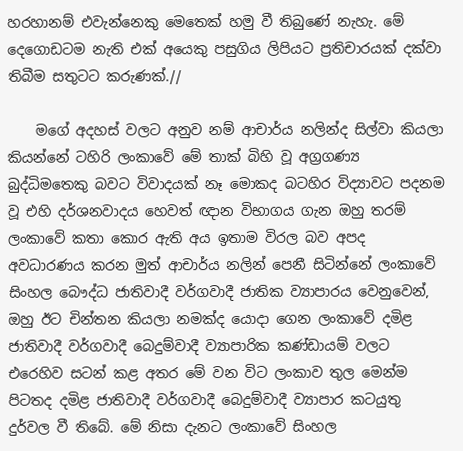හරහානම් එවැන්නෙකු මෙතෙක් හමු වී තිබුණේ නැහැ. මේ දෙගොඩටම නැති එක් අයෙකු පසුගිය ලිපියට ප්‍රතිචාරයක් දක්වා තිබීම සතුටට කරුණක්.//

    මගේ අදහස් වලට අනුව නම් ආචාර්ය නලින්ද සිල්වා කියලා කියන්නේ ටහිරි ලංකාවේ මේ තාක් බිහි වූ අග්‍රගණ්‍ය බුද්ධිමතෙකු බවට විවාදයක් නෑ මොකද බටහිර විද්‍යාවට පදනම වූ එහි දර්ශනවාදය හෙවත් ඥාන විභාගය ගැන ඔහු තරම් ලංකාවේ කතා කොර ඇති අය ඉතාම විරල බව අපද අවධාරණය කරන මුත් ආචාර්ය නලින් පෙනී සිටින්නේ ලංකාවේ සිංහල බෞද්ධ ජාතිවාදී වර්ගවාදී ජාතික ව්‍යාපාරය වෙනුවෙන්, ඔහු ඊට චින්තන කියලා නමක්ද යොදා ගෙන ලංකාවේ දමිළ ජාතිවාදී වර්ගවාදී බෙදුම්වාදී ව්‍යාපාරික කණ්ඩායම් වලට එරෙහිව සටන් කළ අතර මේ වන විට ලංකාව තුල මෙන්ම පිටතද දමිළ ජාතිවාදී වර්ගවාදී බෙදුම්වාදී ව්‍යාපාර කටයුතු දුර්වල වී තිබේ. මේ නිසා දැනට ලංකාවේ සිංහල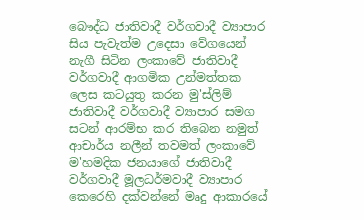බෞද්ධ ජාතිවාදී වර්ගවාදී ව්‍යාපාර සිය පැවැත්ම උදෙසා වේගයෙන් නැගී සිටින ලංකාවේ ජාතිවාදී වර්ගවාදී ආගමික උන්මත්තක ලෙස කටයුතු කරන මු'ස්ලිම් ජාතිවාදී වර්ගවාදී ව්‍යාපාර සමග සටන් ආරම්භ කර තිබෙන නමුත් ආචාර්ය නලීන් තවමත් ලංකාවේ ම'හමදික ජනයාගේ ජාතිවාදී වර්ගවාදී මූලධර්මවාදී ව්‍යාපාර කෙරෙහි දක්වන්නේ මෘදු ආකාරයේ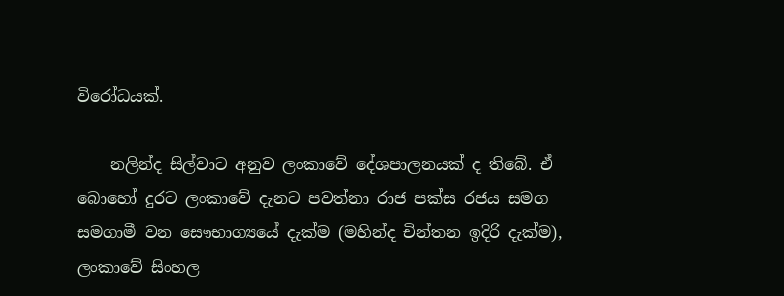විරෝධයක්.

    නලින්ද සිල්වාට අනුව ලංකාවේ දේශපාලනයක් ද තිබේ. ඒ බොහෝ දුරට ලංකාවේ දැනට පවත්නා රාජ පක්ස රජය සමග සමගාමී වන සෞභාග්‍යයේ දැක්ම (මහින්ද චින්තන ඉදිරි දැක්ම), ලංකාවේ සිංහල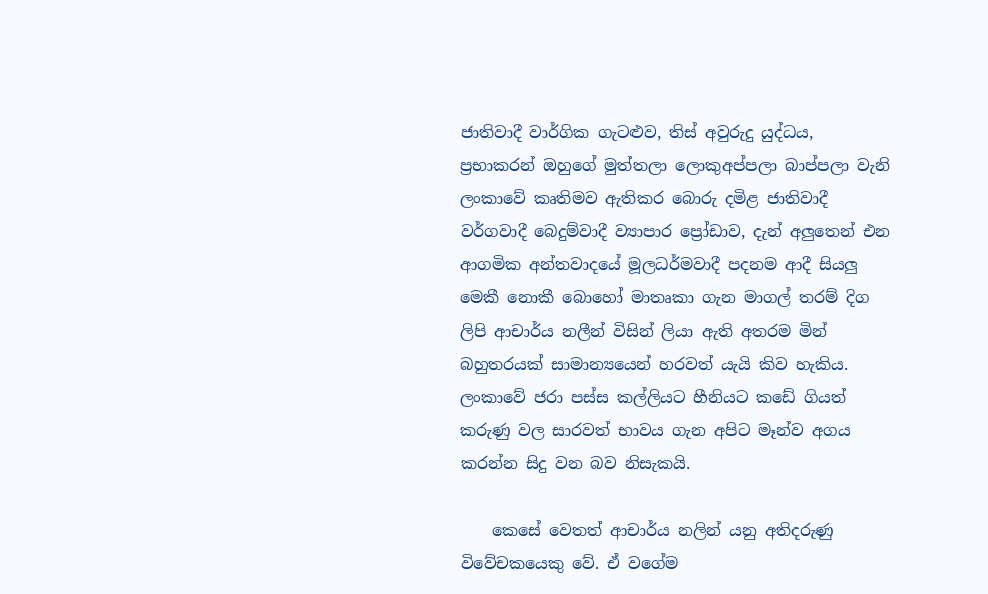ජාතිවාදී වාර්ගික ගැටළුව, තිස් අවුරුදු යුද්ධය, ප්‍රභාකරන් ඔහුගේ මුත්තලා ලොකුඅප්පලා බාප්පලා වැනි ලංකාවේ කෘතිමව ඇතිකර බොරු දමිළ ජාතිවාදී වර්ගවාදී බෙදුම්වාදී ව්‍යාපාර ප්‍රෝඩාව, දැන් අලුතෙන් එන ආගමික අන්තවාදයේ මූලධර්මවාදී පදනම ආදී සියලු මෙකී නොකී බොහෝ මාතෘකා ගැන මාගල් තරම් දිග ලිපි ආචාර්ය නලීන් විසින් ලියා ඇති අතරම මින් බහුතරයක් සාමාන්‍යයෙන් හරවත් යැයි කිව හැකිය. ලංකාවේ ජරා පස්ස කල්ලියට හීනියට කඩේ ගියත් කරුණු වල සාරවත් භාවය ගැන අපිට මෑන්ව අගය කරන්න සිදු වන බව නිසැකයි.

    කෙසේ වෙතත් ආචාර්ය නලින් යනු අතිදරුණු විවේචකයෙකු වේ. ඒ වගේම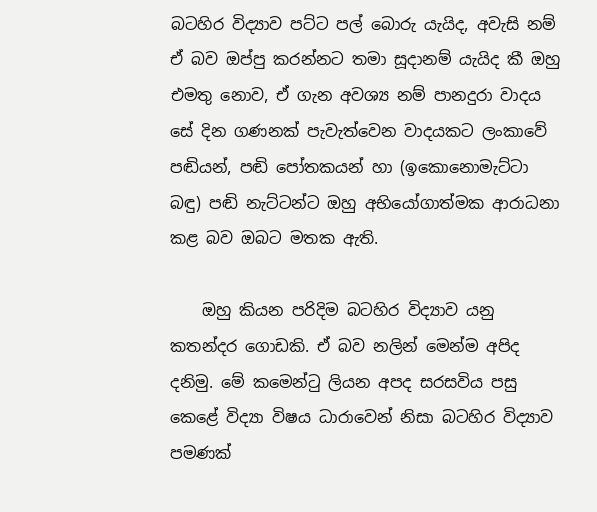බටහිර විද්‍යාව පට්ට පල් බොරු යැයිද, අවැසි නම් ඒ බව ඔප්පු කරන්නට තමා සූදානම් යැයිද කී ඔහු එමතු නොව, ඒ ගැන අවශ්‍ය නම් පානදුරා වාදය සේ දින ගණනක් පැවැත්වෙන වාදයකට ලංකාවේ පඬියන්, පඬි පෝතකයන් හා (ඉකොනොමැට්ටා බඳු) පඬි නැට්ටන්ට ඔහු අභියෝගාත්මක ආරාධනා කළ බව ඔබට මතක ඇති.

    ඔහු කියන පරිදිම බටහිර විද්‍යාව යනු කතන්දර ගොඩකි. ඒ බව නලින් මෙන්ම අපිද දනිමු. මේ කමෙන්ටු ලියන අපද සරසවිය පසු කෙළේ විද්‍යා විෂය ධාරාවෙන් නිසා බටහිර විද්‍යාව පමණක්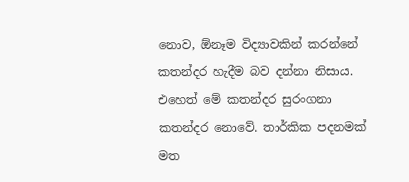නොව, ඕනෑම විද්‍යාවකින් කරන්නේ කතන්දර හැදීම බව දන්නා නිසාය. එහෙත් මේ කතන්දර සුරංගනා කතන්දර නොවේ. තාර්කික පදනමක් මත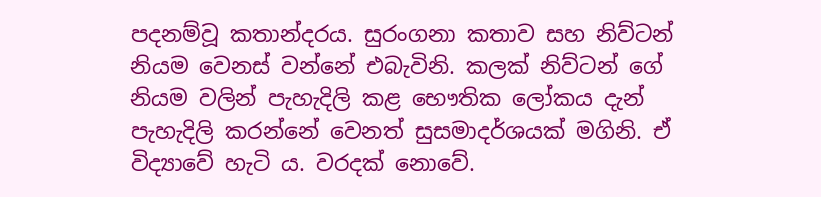පදනම්වූ කතාන්දරය. සුරංගනා කතාව සහ නිව්ටන් නියම වෙනස් වන්නේ එබැවිනි. කලක් නිව්ටන් ගේ නියම වලින් පැහැදිලි කළ භෞතික ලෝකය දැන් පැහැදිලි කරන්නේ වෙනත් සුසමාදර්ශයක් මගිනි. ඒ විද්‍යාවේ හැටි ය. වරදක් නොවේ.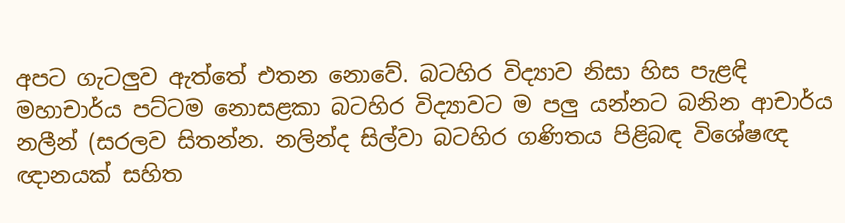අපට ගැටලුව ඇත්තේ එතන නොවේ. බටහිර විද්‍යාව නිසා හිස පැළඳි මහාචාර්ය පට්ටම නොසළකා බටහිර විද්‍යාවට ම පලු යන්නට බනින ආචාර්ය නලීන් (සරලව සිතන්න. නලින්ද සිල්වා බටහිර ගණිතය පිළිබඳ විශේෂඥ ඥානයක් සහිත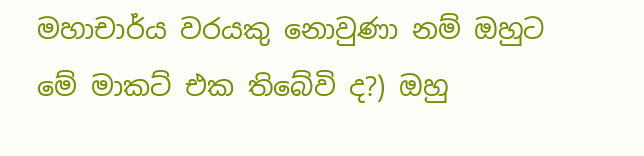මහාචාර්ය වරයකු නොවුණා නම් ඔහුට මේ මාකට් එක තිබේවි ද?) ඔහු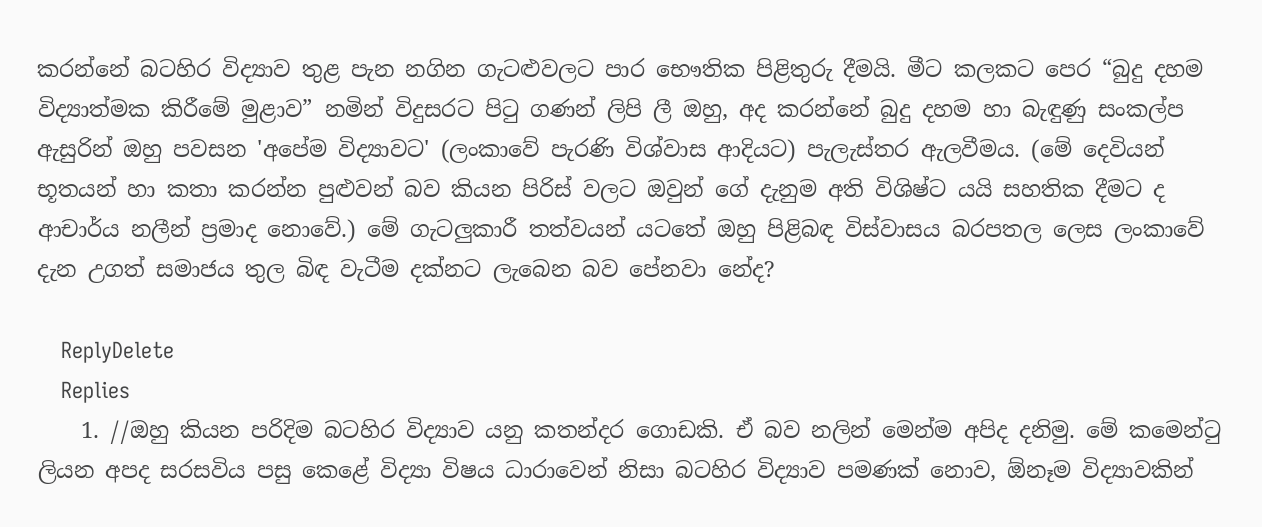කරන්නේ බටහිර විද්‍යාව තුළ පැන නගින ගැටළුවලට පාර භෞතික පිළිතුරු දීමයි. මීට කලකට පෙර “බුදු දහම විද්‍යාත්මක කිරීමේ මුළාව” නමින් විදුසරට පිටු ගණන් ලිපි ලී ඔහු, අද කරන්නේ බුදු දහම හා බැඳුණු සංකල්ප ඇසුරින් ඔහු පවසන 'අපේම විද්‍යාවට' (ලංකාවේ පැරණි විශ්වාස ආදියට) පැලැස්තර ඇලවීමය. (මේ දෙවියන් භූතයන් හා කතා කරන්න පුළුවන් බව කියන පිරිස් වලට ඔවුන් ගේ දැනුම අති විශිෂ්ට යයි සහතික දීමට ද ආචාර්ය නලීන් ප්‍රමාද නොවේ.) මේ ගැටලුකාරී තත්වයන් යටතේ ඔහු පිළිබඳ විස්වාසය බරපතල ලෙස ලංකාවේ දැන උගත් සමාජය තුල බිඳ වැටීම දක්නට ලැබෙන බව පේනවා නේද?

    ReplyDelete
    Replies
    1. //ඔහු කියන පරිදිම බටහිර විද්‍යාව යනු කතන්දර ගොඩකි. ඒ බව නලින් මෙන්ම අපිද දනිමු. මේ කමෙන්ටු ලියන අපද සරසවිය පසු කෙළේ විද්‍යා විෂය ධාරාවෙන් නිසා බටහිර විද්‍යාව පමණක් නොව, ඕනෑම විද්‍යාවකින්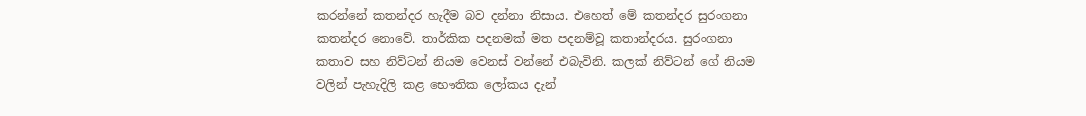කරන්නේ කතන්දර හැදීම බව දන්නා නිසාය. එහෙත් මේ කතන්දර සුරංගනා කතන්දර නොවේ. තාර්කික පදනමක් මත පදනම්වූ කතාන්දරය. සුරංගනා කතාව සහ නිව්ටන් නියම වෙනස් වන්නේ එබැවිනි. කලක් නිව්ටන් ගේ නියම වලින් පැහැදිලි කළ භෞතික ලෝකය දැන්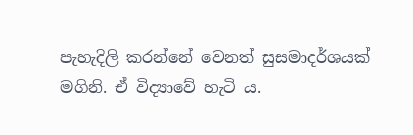පැහැදිලි කරන්නේ වෙනත් සුසමාදර්ශයක් මගිනි. ඒ විද්‍යාවේ හැටි ය.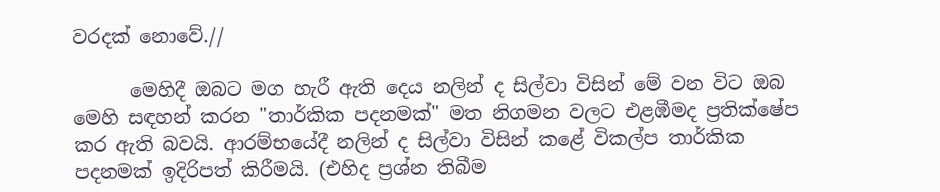වරදක් නොවේ.//

      මෙහිදී ඔබට මග හැරී ඇති දෙය නලින් ද සිල්වා විසින් මේ වන විට ඔබ මෙහි සඳහන් කරන "තාර්කික පදනමක්" මත නිගමන වලට එළඹීමද ප්‍රතික්ෂේප කර ඇති බවයි. ආරම්භයේදී නලින් ද සිල්වා විසින් කළේ විකල්ප තාර්කික පදනමක් ඉදිරිපත් කිරීමයි. (එහිද ප්‍රශ්න තිබීම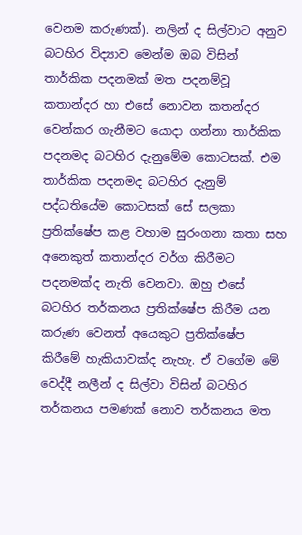වෙනම කරුණක්). නලින් ද සිල්වාට අනුව බටහිර විද්‍යාව මෙන්ම ඔබ විසින් තාර්කික පදනමක් මත පදනම්වූ කතාන්දර හා එසේ නොවන කතන්දර වෙන්කර ගැනීමට යොදා ගන්නා තාර්කික පදනමද බටහිර දැනුමේම කොටසක්. එම තාර්කික පදනමද බටහිර දැනුම් පද්ධතියේම කොටසක් සේ සලකා ප්‍රතික්ෂේප කළ වහාම සුරංගනා කතා සහ අනෙකුත් කතාන්දර වර්ග කිරීමට පදනමක්ද නැති වෙනවා. ඔහු එසේ බටහිර තර්කනය ප්‍රතික්ෂේප කිරීම යන කරුණ වෙනත් අයෙකුට ප්‍රතික්ෂේප කිරීමේ හැකියාවක්ද නැහැ. ඒ වගේම මේ වෙද්දී නලීන් ද සිල්වා විසින් බටහිර තර්කනය පමණක් නොව තර්කනය මත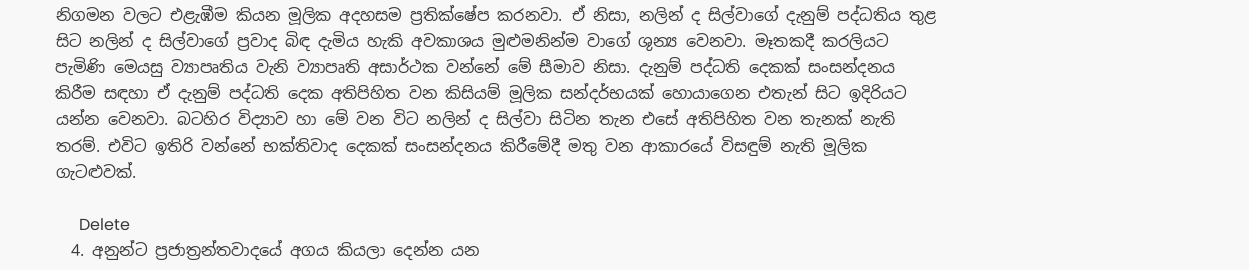නිගමන වලට එළැඹීම කියන මූලික අදහසම ප්‍රතික්ෂේප කරනවා. ඒ නිසා, නලින් ද සිල්වාගේ දැනුම් පද්ධතිය තුළ සිට නලින් ද සිල්වාගේ ප්‍රවාද බිඳ දැමිය හැකි අවකාශය මුළුමනින්ම වාගේ ශුන්‍ය වෙනවා. මෑතකදී කරලියට පැමිණි මෙයසු ව්‍යාපෘතිය වැනි ව්‍යාපෘති අසාර්ථක වන්නේ මේ සීමාව නිසා. දැනුම් පද්ධති දෙකක් සංසන්දනය කිරීම සඳහා ඒ දැනුම් පද්ධති දෙක අතිපිහිත වන කිසියම් මූලික සන්දර්භයක් හොයාගෙන එතැන් සිට ඉදිරියට යන්න වෙනවා. බටහිර විද්‍යාව හා මේ වන විට නලින් ද සිල්වා සිටින තැන එසේ අතිපිහිත වන තැනක් නැති තරම්. එවිට ඉතිරි වන්නේ භක්තිවාද දෙකක් සංසන්දනය කිරීමේදී මතු වන ආකාරයේ විසඳුම් නැති මූලික ගැටළුවක්.

      Delete
  4. අනුන්ට ප්‍රජාත්‍රන්තවාදයේ අගය කියලා දෙන්න යන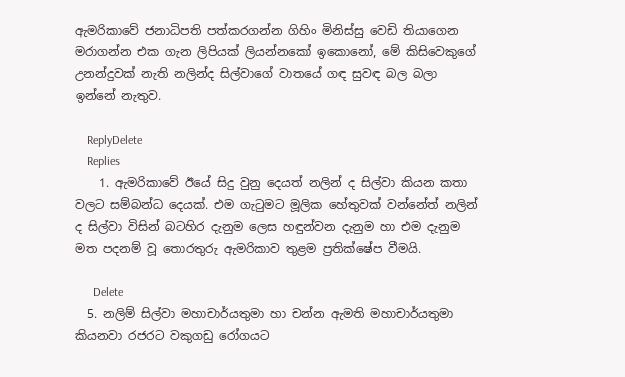ඇමරිකාවේ ජනාධිපති පත්කරගන්න ගිහිං මිනිස්සු වෙඩි තියාගෙන මරාගන්න එක ගැන ලිපියක් ලියන්නකෝ ඉකොනෝ, මේ කිසිවෙකුගේ උනන්දුවක් නැති නලින්ද සිල්වාගේ වාතයේ ගඳ සුවඳ බල බලා ඉන්නේ නැතුව.

    ReplyDelete
    Replies
    1. ඇමරිකාවේ ඊයේ සිදු වුනු දෙයත් නලින් ද සිල්වා කියන කතා වලට සම්බන්ධ දෙයක්. එම ගැටුමට මූලික හේතුවක් වන්නේත් නලින් ද සිල්වා විසින් බටහිර දැනුම ලෙස හඳුන්වන දැනුම හා එම දැනුම මත පදනම් වූ තොරතුරු ඇමරිකාව තුළම ප්‍රතික්ෂේප වීමයි.

      Delete
  5. නලිම් සිල්වා මහාචාර්යතුමා හා චන්න ඇමති මහාචාර්යතුමා කියනවා රජරට වකුගඩු රෝගයට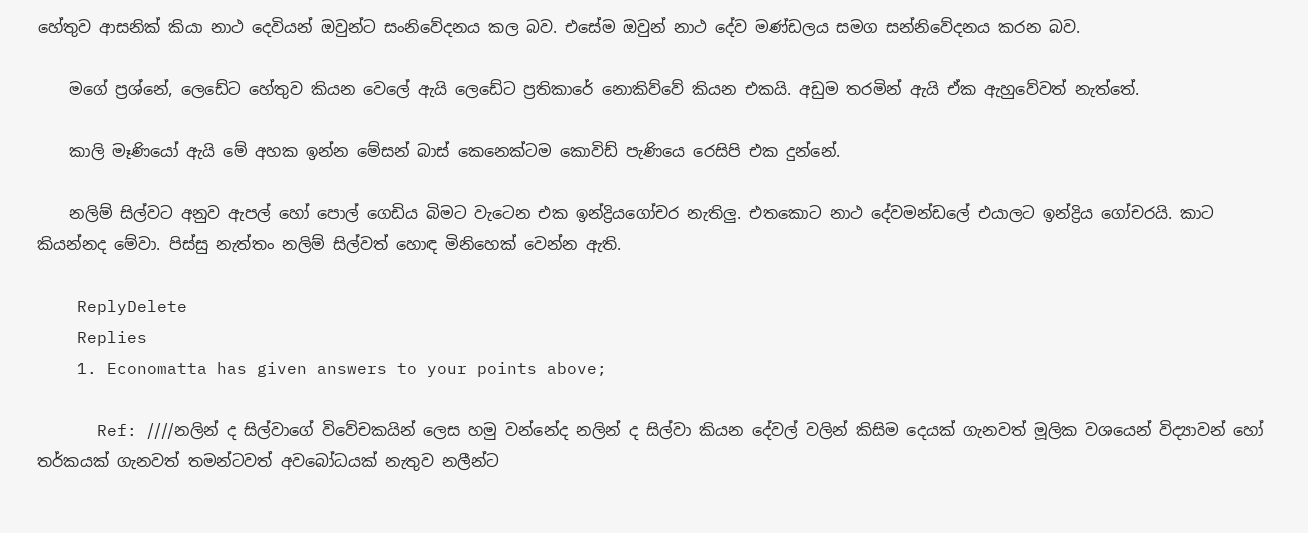හේතුව ආසනික් කියා නාථ දෙවියන් ඔවුන්ට සංනිවේදනය කල බව. එසේම ඔවුන් නාථ දේව මණ්ඩලය සමග සන්නිවේදනය කරන බව.

    මගේ ප්‍රශ්නේ, ලෙඩේට හේතුව කියන වෙලේ ඇයි ලෙඩේට ප්‍රතිකාරේ නොකිව්වේ කියන එකයි. අඩුම තරමින් ඇයි ඒක ඇහුවේවත් නැත්තේ.

    කාලි මෑණියෝ ඇයි මේ අහක ඉන්න මේසන් බාස් කෙනෙක්ටම කොවිඩ් පැණියෙ රෙසිපි එක දුන්නේ.

    නලිම් සිල්වට අනුව ඇපල් හෝ පොල් ගෙඩිය බිමට වැටෙන එක ඉන්ද්‍රියගෝචර නැතිලු. එතකොට නාථ දේවමන්ඩලේ එයාලට ඉන්ද්‍රිය ගෝචරයි. කාට කියන්නද මේවා. පිස්සු නැත්තං නලිම් සිල්වත් හොඳ මිනිහෙක් වෙන්න ඇති.

    ReplyDelete
    Replies
    1. Economatta has given answers to your points above;

      Ref: ////නලින් ද සිල්වාගේ විවේචකයින් ලෙස හමු වන්නේද නලින් ද සිල්වා කියන දේවල් වලින් කිසිම දෙයක් ගැනවත් මූලික වශයෙන් විද්‍යාවන් හෝ තර්කයක් ගැනවත් තමන්ටවත් අවබෝධයක් නැතුව නලීන්ට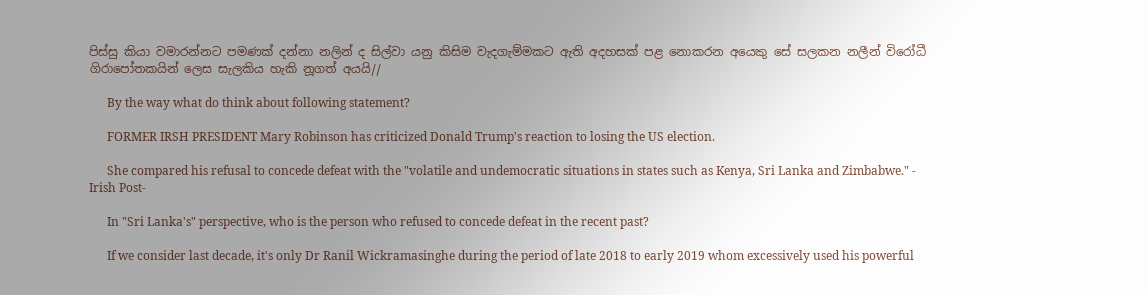පිස්සු කියා වමාරන්නට පමණක් දන්නා නලින් ද සිල්වා යනු කිසිම වැදගැම්මකට ඇති අදහසක් පළ නොකරන අයෙකු සේ සලකන නලීන් විරෝධී ගිරාපෝතකයින් ලෙස සැලකිය හැකි නූගත් අයයි//

      By the way what do think about following statement?

      FORMER IRSH PRESIDENT Mary Robinson has criticized Donald Trump's reaction to losing the US election.

      She compared his refusal to concede defeat with the "volatile and undemocratic situations in states such as Kenya, Sri Lanka and Zimbabwe." - Irish Post-

      In "Sri Lanka's" perspective, who is the person who refused to concede defeat in the recent past?

      If we consider last decade, it's only Dr Ranil Wickramasinghe during the period of late 2018 to early 2019 whom excessively used his powerful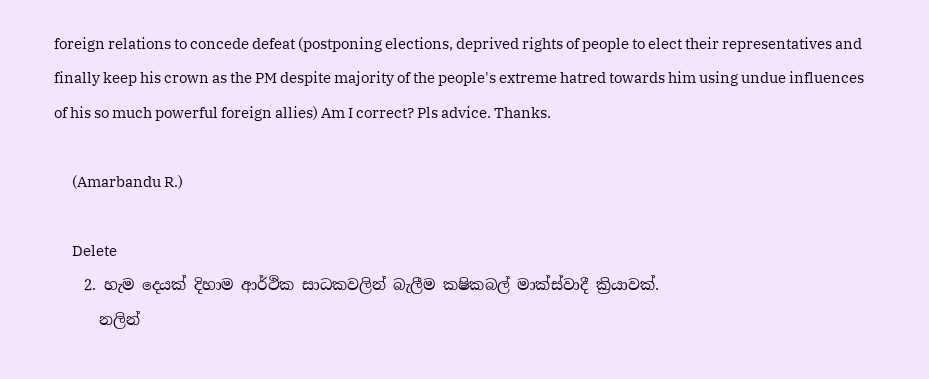foreign relations to concede defeat (postponing elections, deprived rights of people to elect their representatives and finally keep his crown as the PM despite majority of the people's extreme hatred towards him using undue influences of his so much powerful foreign allies) Am I correct? Pls advice. Thanks.

      (Amarbandu R.)

      Delete
    2. හැම දෙයක් දිහාම ආර්ථික සාධකවලින් බැලීම කෂිකබල් මාක්ස්වාදී ක්‍රියාවක්.
      නලින්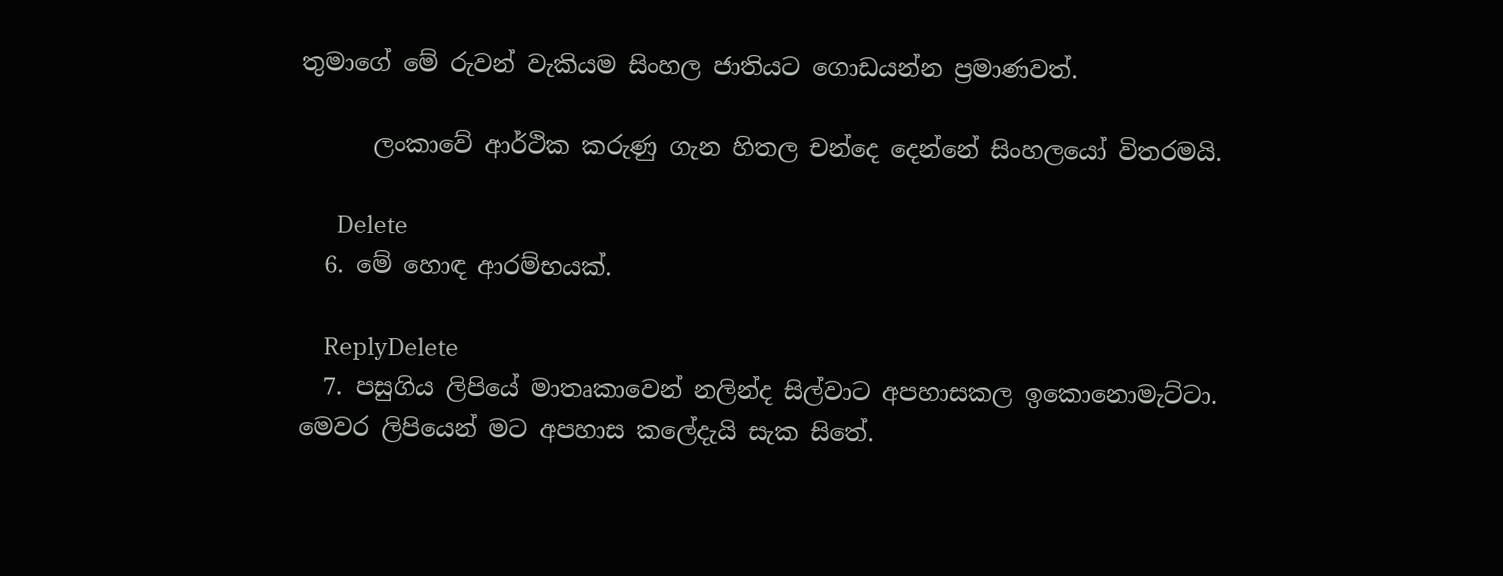තුමාගේ මේ රුවන් වැකියම සිංහල ජාතියට ගොඩයන්න ප්‍රමාණවත්.

      ලංකාවේ ආර්ථික කරුණු ගැන හිතල චන්දෙ දෙන්නේ සිංහලයෝ විතරමයි.

      Delete
  6. මේ හොඳ ආරම්භයක්.

    ReplyDelete
  7. පසුගිය ලිපියේ මාතෘකාවෙන් නලින්ද සිල්වාට අපහාසකල ඉකොනොමැට්ටා. මෙවර ලිපියෙන් මට අපහාස කලේදැයි සැක සිතේ.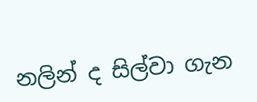නලින් ද සිල්වා ගැන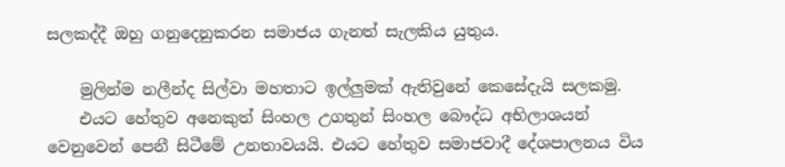සලකද්දී ඔහු ගනුදෙනුකරන සමාජය ගැනත් සැලකිය යුතුය.

    මුලින්ම නලීන්ද සිල්වා මහතාට ඉල්ලුමක් ඇතිවුනේ කෙසේදැයි සලකමු.
    එයට හේතුව අනෙකුත් සිංහල උගතුන් සිංහල බෞද්ධ අභිලාශයන් වෙනුවෙන් පෙනී සිටීමේ උනතාවයයි. එයට හේතුව සමාජවාදී දේශපාලනය විය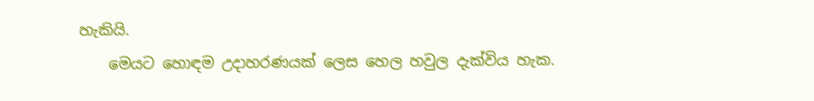හැකියි.
    මෙයට හොඳම උදාහරණයක් ලෙස හෙල හවුල දැක්විය හැක.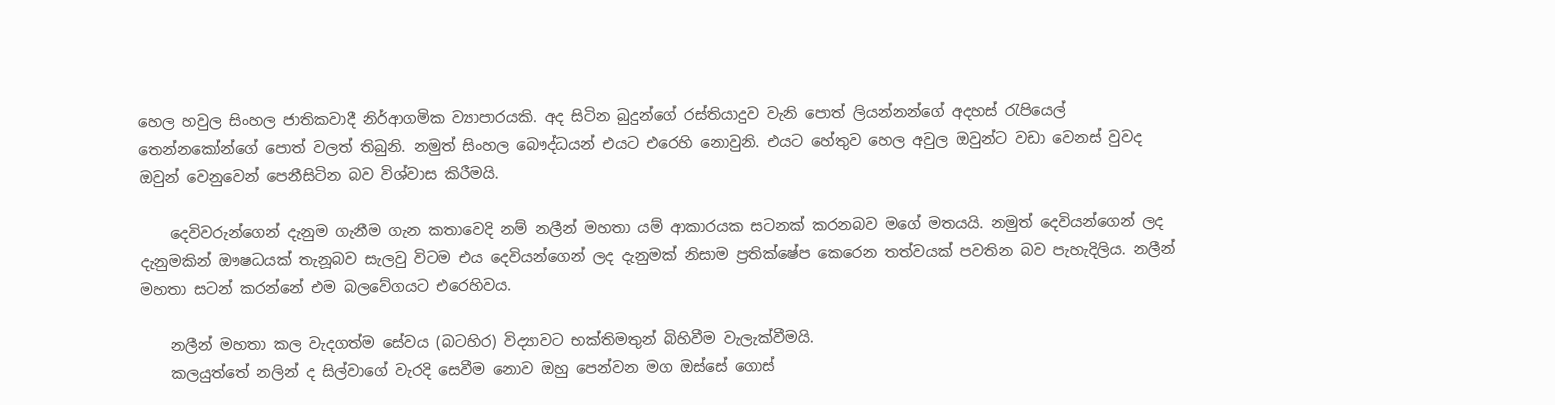හෙල හවුල සිංහල ජාතිකවාදී නිර්ආගමික ව්‍යාපාරයකි. අද සිටින බුදුන්ගේ රස්තියාදුව වැනි පොත් ලියන්නන්ගේ අදහස් රැපියෙල් තෙන්නකෝන්ගේ පොත් වලත් තිබුනි. නමුත් සිංහල බෞද්ධයන් එයට එරෙහි නොවුනි. එයට හේතුව හෙල අවුල ඔවුන්ට වඩා වෙනස් වුවද ඔවුන් වෙනුවෙන් පෙනීසිටින බව විශ්වාස කිරීමයි.

    දෙවිවරුන්ගෙන් දැනුම ගැනීම ගැන කතාවෙදි නම් නලීන් මහතා යම් ආකාරයක සටනක් කරනබව මගේ මතයයි. නමුත් දෙවියන්ගෙන් ලද දැනුමකින් ඖෂධයක් තැනූබව සැලවු විටම එය දෙවියන්ගෙන් ලද දැනුමක් නිසාම ප්‍රතික්ෂේප කෙරෙන තත්වයක් පවතින බව පැහැදිලිය. නලීන් මහතා සටන් කරන්නේ එම බලවේගයට එරෙහිවය.

    නලීන් මහතා කල වැදගත්ම සේවය (බටහිර) විද්‍යාවට භක්තිමතුන් බිහිවීම වැලැක්වීමයි.
    කලයුත්තේ නලින් ද සිල්වාගේ වැරදි සෙවීම නොව ඔහු පෙන්වන මග ඔස්සේ ගොස්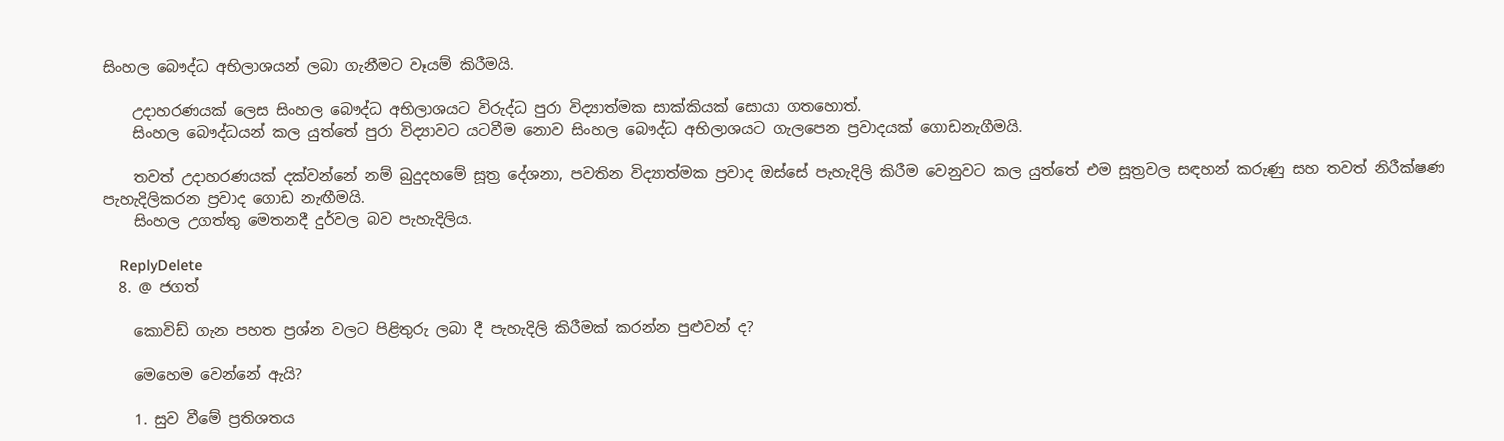සිංහල බෞද්ධ අභිලාශයන් ලබා ගැනීමට වෑයම් කිරීමයි.

    උදාහරණයක් ලෙස සිංහල බෞද්ධ අභිලාශයට විරුද්ධ පුරා විද්‍යාත්මක සාක්කියක් සොයා ගතහොත්.
    සිංහල බෞද්ධයන් කල යුත්තේ පුරා විද්‍යාවට යටවීම නොව සිංහල බෞද්ධ අභිලාශයට ගැලපෙන ප්‍රවාදයක් ගොඩනැගීමයි.

    තවත් උදාහරණයක් දක්වන්නේ නම් බුදුදහමේ සූත්‍ර දේශනා, පවතින විද්‍යාත්මක ප්‍රවාද ඔස්සේ පැහැදිලි කිරීම වෙනුවට කල යුත්තේ එම සූත්‍රවල සඳහන් කරුණු සහ තවත් නිරීක්ෂණ පැහැදිලිකරන ප්‍රවාද ගොඩ නැඟීමයි.
    සිංහල උගත්තු මෙතනදී දුර්වල බව පැහැදිලිය.

    ReplyDelete
  8. @ ජගත්

    කොවිඩ් ගැන පහත ප්‍රශ්න වලට පිළිතුරු ලබා දී පැහැදිලි කිරීමක් කරන්න පුළුවන් ද?

    මෙහෙම වෙන්නේ ඇයි?

    1. සුව වීමේ ප්‍රතිශතය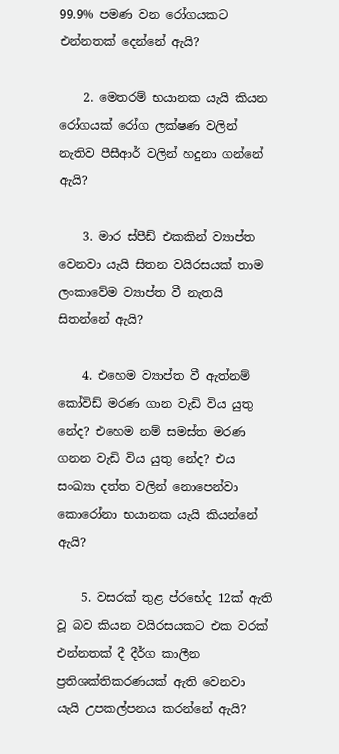99.9% පමණ වන රෝගයකට එන්නතක් දෙන්නේ ඇයි?

    2. මෙතරම් භයානක යැයි කියන රෝගයක් රෝග ලක්ෂණ වලින් නැතිව පීසීආර් වලින් හදුනා ගන්නේ ඇයි?

    3. මාර ස්පීඩ් එකකින් ව්‍යාප්ත වෙනවා යැයි සිතන වයිරසයක් තාම ලංකාවේම ව්‍යාප්ත වී නැතයි සිතන්නේ ඇයි?

    4. එහෙම ව්‍යාප්ත වී ඇත්නම් කෝවිඩ් මරණ ගාන වැඩි විය යුතු නේද? එහෙම නම් සමස්ත මරණ ගනන වැඩි විය යුතු නේද? එය සංඛ්‍යා දත්‍ත වලින් නොපෙන්වා කොරෝනා භයානක යැයි කියන්නේ ඇයි?

    5. වසරක් තුළ ප්රභේද 12ක් ඇති වූ බව කියන වයිරසයකට එක වරක් එන්නතක් දී දීර්ග කාලීන ප්‍රතිශක්තිකරණයක් ඇති වෙනවා යැයි උපකල්පනය කරන්නේ ඇයි?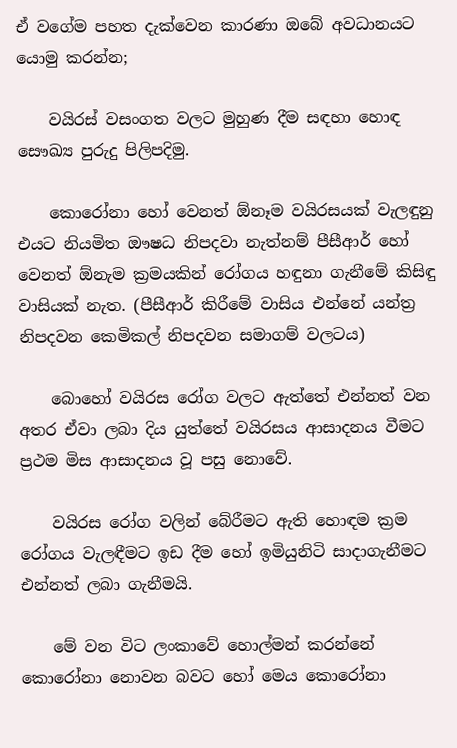ඒ වගේම පහත දැක්වෙන කාරණා ඔබේ අවධානයට යොමු කරන්න;

    වයිරස් වසංගත වලට මුහුණ දීම සඳහා හොඳ සෞඛ්‍ය පුරුදු පිලිපදිමු.

    කොරෝනා හෝ වෙනත් ඕනෑම වයිරසයක් වැලඳුනු එයට නියමිත ඖෂධ නිපදවා නැත්නම් පීසීආර් හෝ වෙනත් ඕනැම ක්‍රමයකින් රෝගය හඳුනා ගැනීමේ කිසිඳු වාසියක් නැත. (පීසීආර් කිරීමේ වාසිය එන්නේ යන්ත්‍ර නිපදවන කෙමිකල් නිපදවන සමාගම් වලටය)

    බොහෝ වයිරස රෝග වලට ඇත්තේ එන්නත් වන අතර ඒවා ලබා දිය යුත්තේ වයිරසය ආසාදනය වීමට ප්‍රථම මිස ආසාදනය වූ පසු නොවේ.

    වයිරස රෝග වලින් බේරීමට ඇති හොඳම ක්‍රම රෝගය වැලඳීමට ඉඩ දීම හෝ ඉමියුනිටි සාදාගැනීමට එන්නත් ලබා ගැනීමයි.

    මේ වන විට ලංකාවේ හොල්මන් කරන්නේ කොරෝනා නොවන බවට හෝ මෙය කොරෝනා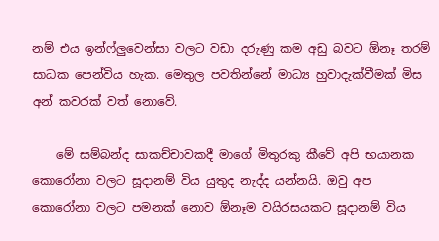නම් එය ඉන්ෆ්ලුවෙන්සා වලට වඩා දරුණු කම අඩු බවට ඕනෑ තරම් සාධක පෙන්විය හැක. මෙතුල පවතින්නේ මාධ්‍ය හුවාදැක්වීමක් මිස අන් කවරක් වත් නොවේ.

    මේ සම්බන්ද සාකච්චාවකදී මාගේ මිතුරකු කීවේ අපි භයානක කොරෝනා වලට සූදානම් විය යුතුද නැද්ද යන්නයි. ඔවු අප කොරෝනා වලට පමනක් නොව ඕනෑම වයිරසයකට සූදානම් විය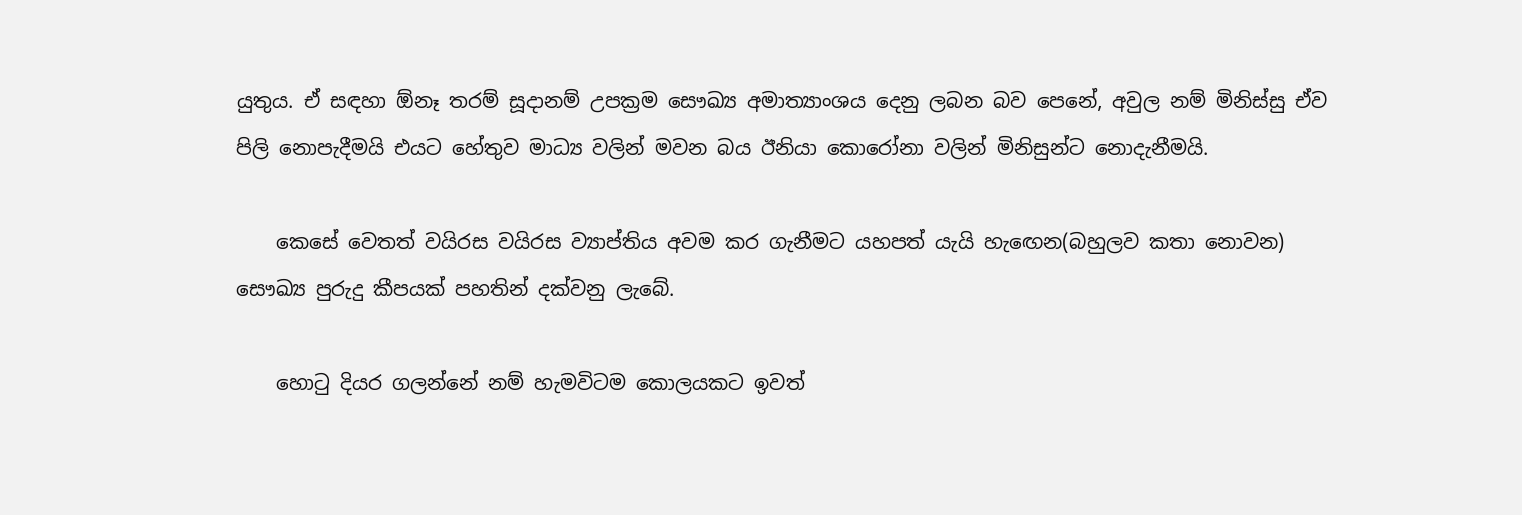යුතුය. ඒ සඳහා ඕනෑ තරම් සූදානම් උපක්‍රම සෞඛ්‍ය අමාත්‍යාංශය දෙනු ලබන බව පෙනේ, අවුල නම් මිනිස්සු ඒව පිලි නොපැදීමයි එයට හේතුව මාධ්‍ය වලින් මවන බය ඊනියා කොරෝනා වලින් මිනිසුන්ට නොදැනීමයි.

    කෙසේ වෙතත් වයිරස වයිරස ව්‍යාප්තිය අවම කර ගැනීමට යහපත් යැයි හැඟෙන(බහුලව කතා නොවන) සෞඛ්‍ය පුරුදු කීපයක් පහතින් දක්වනු ලැබේ.

    හොටු දියර ගලන්නේ නම් හැමවිටම කොලයකට ඉවත්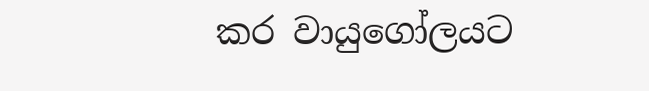කර වායුගෝලයට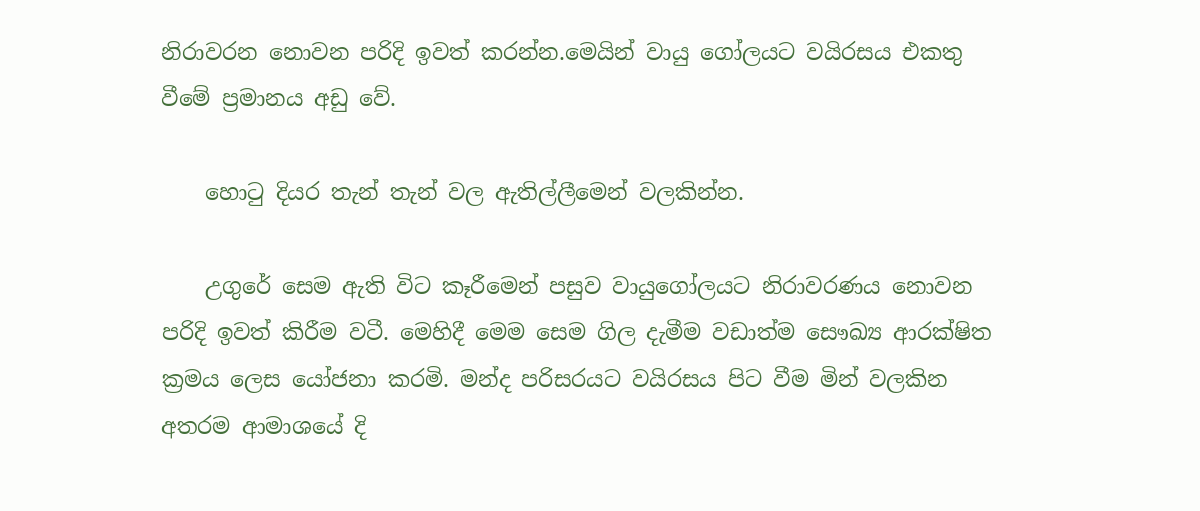නිරාවරන නොවන පරිදි ඉවත් කරන්න.මෙයින් වායු ගෝලයට වයිරසය එකතු වීමේ ප්‍රමානය අඩු වේ.

    හොටු දියර තැන් තැන් වල ඇතිල්ලීමෙන් වලකින්න.

    උගුරේ සෙම ඇති විට කෑරීමෙන් පසුව වායුගෝලයට නිරාවරණය නොවන පරිදි ඉවත් කිරීම වටී. මෙහිදී මෙම සෙම ගිල දැමීම වඩාත්ම සෞඛ්‍ය ආරක්ෂිත ක්‍රමය ලෙස යෝජනා කරමි. මන්ද පරිසරයට වයිරසය පිට වීම මින් වලකින අතරම ආමාශයේ දි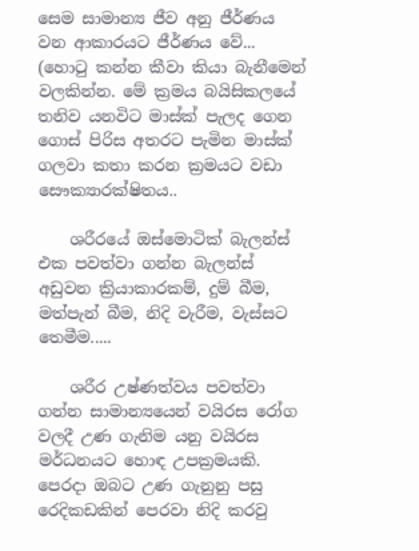සෙම සාමාන්‍ය ජීව අනු ජීර්ණය වන ආකාරයට ජීර්ණය වේ... (හොටු කන්න කීවා කියා බැනීමෙන් වලකින්න. මේ ක්‍රමය බයිසිකලයේ තනිව යනවිට මාස්ක් පැලද ගෙන ගොස් පිරිස අතරට පැමින මාස්ක් ගලවා කතා කරන ක්‍රමයට වඩා සෞක්‍යාරක්ෂිතය..

    ශරීරයේ ඔස්මොටික් බැලන්ස් එක පවත්වා ගන්න බැලන්ස් අඩුවන ක්‍රියාකාරකම්, දුම් බීම, මත්පැන් බීම, නිදි වැරීම, වැස්සට තෙමීම.....

    ශරීර උෂ්ණත්වය පවත්වා ගන්න සාමාන්‍යයෙන් වයිරස රෝග වලදී උණ ගැනිම යනු වයිරස මර්ධනයට හොඳ උපක්‍රමයකි. පෙරදා ඔබට උණ ගැනුනු පසු රෙදිකඩකින් පෙරවා නිදි කරවු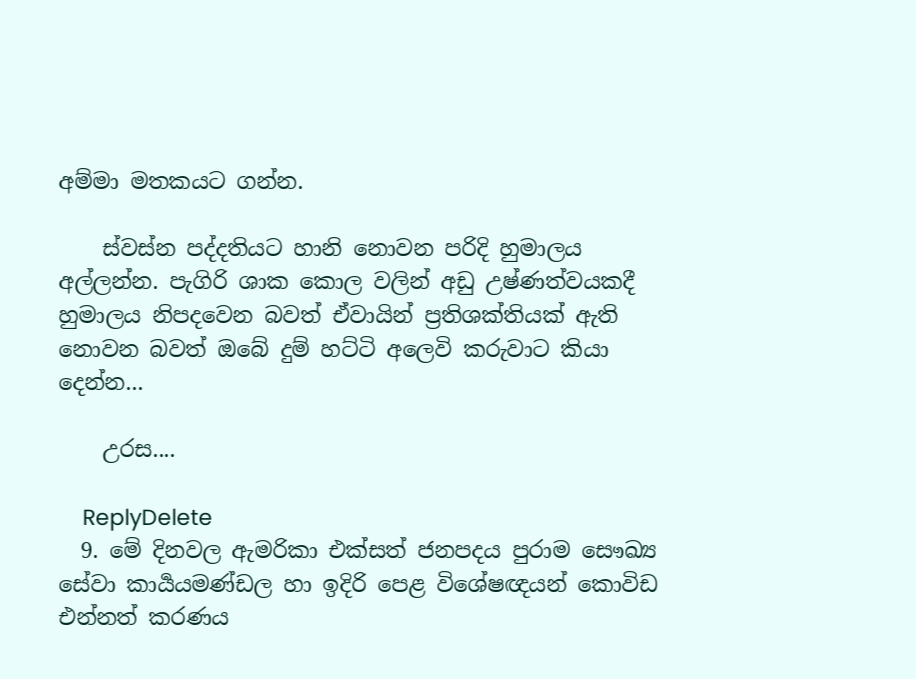අම්මා මතකයට ගන්න.

    ස්වස්න පද්දතියට හානි නොවන පරිදි හුමාලය අල්ලන්න. පැගිරි ශාක කොල වලින් අඩු උෂ්ණත්වයකදී හුමාලය නිපදවෙන බවත් ඒවායින් ප්‍රතිශක්තියක් ඇති නොවන බවත් ඔබේ දුම් හට්ටි අලෙවි කරුවාට කියා දෙන්න...

    උරස....

    ReplyDelete
  9. මේ දිනවල ඇමරිකා එක්සත් ජනපදය පුරාම සෞඛ්‍ය සේවා කාර්‍යයමණ්ඩල හා ඉදිරි පෙළ විශේෂඥයන් කොවිඩ එන්නත් කරණය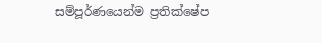සම්පූර්ණයෙන්ම ප්‍රතික්ෂේප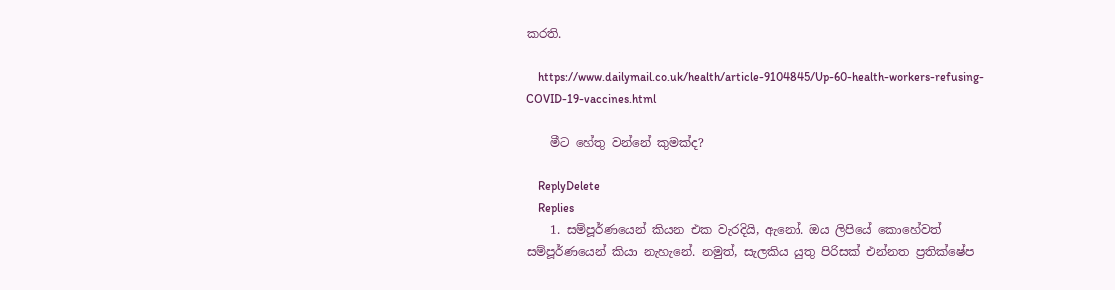කරති.

    https://www.dailymail.co.uk/health/article-9104845/Up-60-health-workers-refusing-COVID-19-vaccines.html

    මීට හේතු වන්නේ කුමක්ද?

    ReplyDelete
    Replies
    1. සම්පූර්ණයෙන් කියන එක වැරදියි, ඇනෝ. ඔය ලිපියේ කොහේවත් සම්පූර්ණයෙන් කියා නැහැනේ. නමුත්, සැලකිය යුතු පිරිසක් එන්නත ප්‍රතික්ෂේප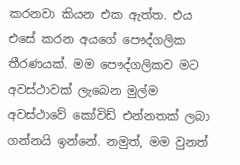කරනවා කියන එක ඇත්ත. එය එසේ කරන අයගේ පෞද්ගලික තීරණයක්. මම පෞද්ගලිකව මට අවස්ථාවක් ලැබෙන මුල්ම අවස්ථාවේ කෝවිඩ් එන්නතක් ලබා ගන්නයි ඉන්නේ. නමුත්, මම වුනත්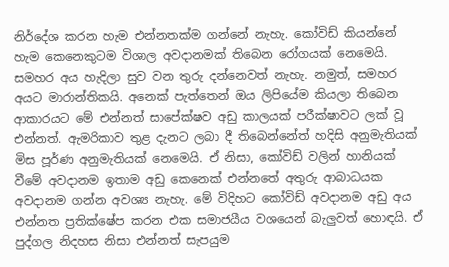නිර්දේශ කරන හැම එන්නතක්ම ගන්නේ නැහැ. කෝවිඩ් කියන්නේ හැම කෙනෙකුටම විශාල අවදානමක් තිබෙන රෝගයක් නෙමෙයි. සමහර අය හැදිලා සුව වන තුරු දන්නෙවත් නැහැ. නමුත්, සමහර අයට මාරාන්තිකයි. අනෙක් පැත්තෙන් ඔය ලිපියේම කියලා තිබෙන ආකාරයට මේ එන්නත් සාපේක්ෂව අඩු කාලයක් පරීක්ෂාවට ලක් වූ එන්නත්. ඇමරිකාව තුළ දැනට ලබා දී තිබෙන්නේත් හදිසි අනුමැතියක් මිස පූර්ණ අනුමැතියක් නෙමෙයි. ඒ නිසා, කෝවිඩ් වලින් හානියක් වීමේ අවදානම ඉතාම අඩු කෙනෙක් එන්නතේ අතුරු ආබාධයක අවදානම ගන්න අවශ්‍ය නැහැ. මේ විදිහට කෝවිඩ් අවදානම අඩු අය එන්නත ප්‍රතික්ෂේප කරන එක සමාජයීය වශයෙන් බැලුවත් හොඳයි. ඒ පුද්ගල නිදහස නිසා එන්නත් සැපයුම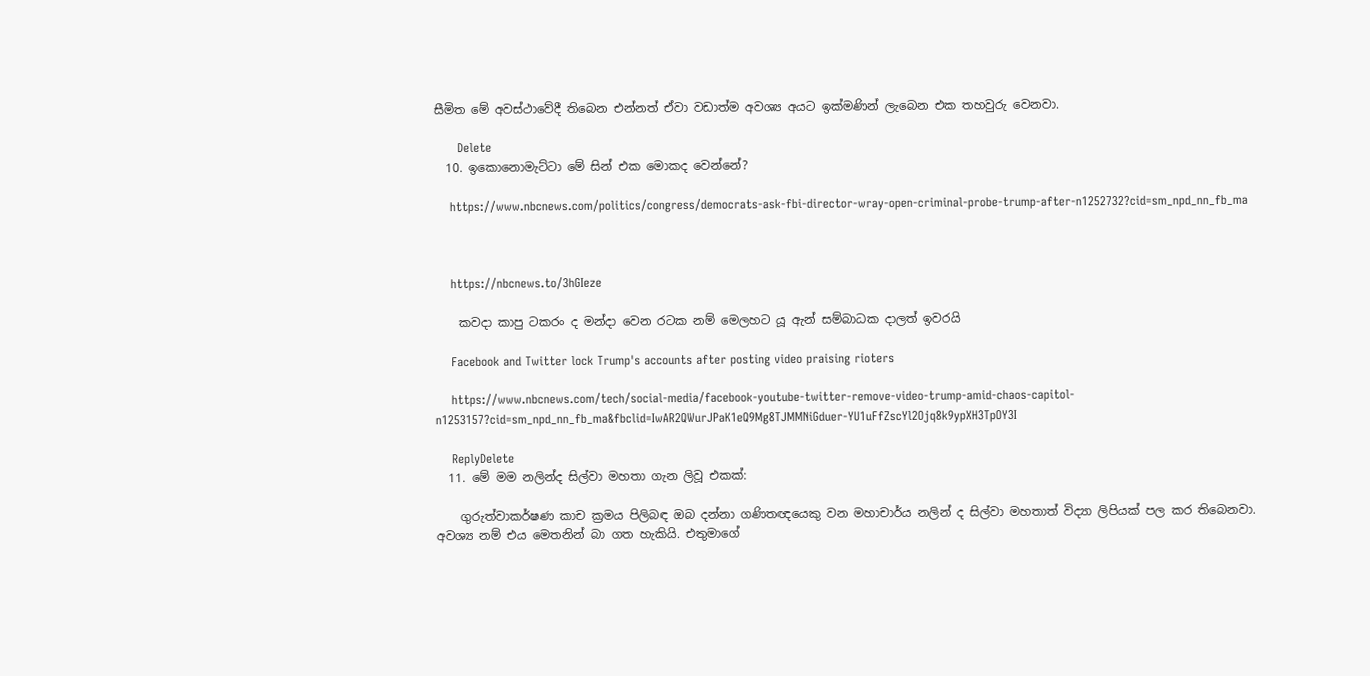සීමිත මේ අවස්ථාවේදී තිබෙන එන්නත් ඒවා වඩාත්ම අවශ්‍ය අයට ඉක්මණින් ලැබෙන එක තහවුරු වෙනවා.

      Delete
  10. ඉකොනොමැට්ටා මේ සින් එක මොකද වෙන්නේ?

    https://www.nbcnews.com/politics/congress/democrats-ask-fbi-director-wray-open-criminal-probe-trump-after-n1252732?cid=sm_npd_nn_fb_ma



    https://nbcnews.to/3hGIeze

    කවදා කාපු ටකරං ද මන්දා වෙන රටක නම් මෙලහට යූ ඇන් සම්බාධක දාලත් ඉවරයි

    Facebook and Twitter lock Trump's accounts after posting video praising rioters

    https://www.nbcnews.com/tech/social-media/facebook-youtube-twitter-remove-video-trump-amid-chaos-capitol-n1253157?cid=sm_npd_nn_fb_ma&fbclid=IwAR2QWurJPaK1eQ9Mg8TJMMNiGduer-YU1uFfZscYl2Ojq8k9ypXH3TpOY3I

    ReplyDelete
  11. මේ මම නලින්ද සිල්වා මහතා ගැන ලිවූ එකක්:

    ගුරුත්වාකර්ෂණ කාච ක්‍රමය පිලිබඳ ඔබ දන්නා ගණිතඥයෙකු වන මහාචාර්ය නලින් ද සිල්වා මහතාත් විද්‍යා ලිපියක් පල කර තිබෙනවා. අවශ්‍ය නම් එය මෙතනින් බා ගත හැකියි. එතුමාගේ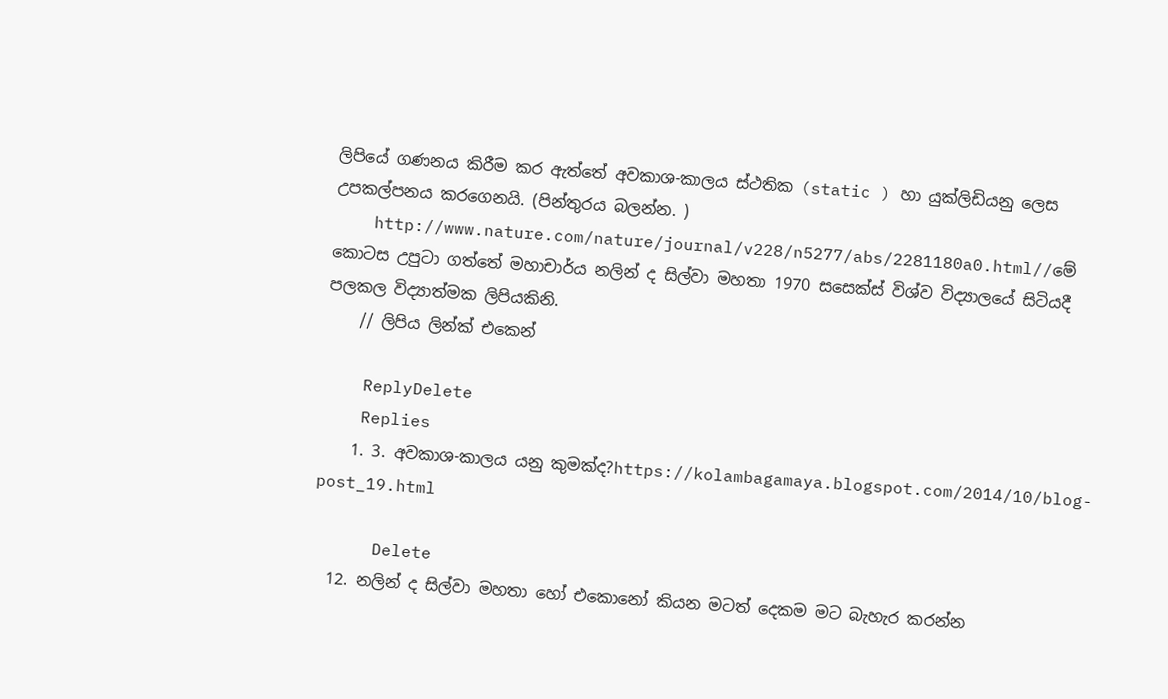ලිපියේ ගණනය කිරීම කර ඇත්තේ අවකාශ-කාලය ස්ථතික (static ) හා යුක්ලිඩියනු ලෙස උපකල්පනය කරගෙනයි. (පින්තුරය බලන්න. )
    http://www.nature.com/nature/journal/v228/n5277/abs/2281180a0.html//මේ කොටස උපුටා ගත්තේ මහාචාර්ය නලින් ද සිල්වා මහතා 1970 සසෙක්ස් විශ්ව විද්‍යාලයේ සිටියදී පලකල විද්‍යාත්මක ලිපියකිනි.
    // ලිපිය ලින්ක් එකෙන්

    ReplyDelete
    Replies
    1. 3. අවකාශ-කාලය යනු කුමක්ද?https://kolambagamaya.blogspot.com/2014/10/blog-post_19.html

      Delete
  12. නලින් ද සිල්වා මහතා හෝ එකොනෝ කියන මටත් දෙකම මට බැහැර කරන්න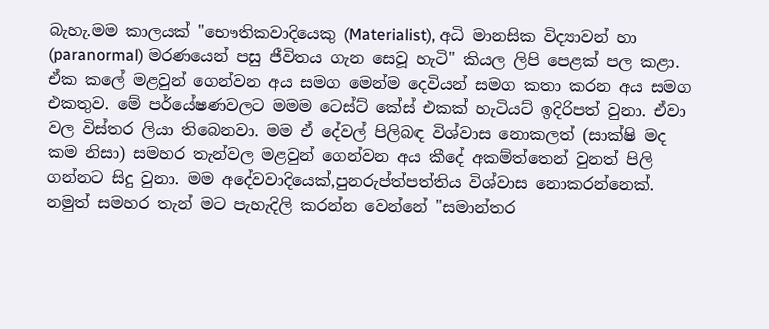බැහැ.මම කාලයක් "භෞතිකවාදියෙකු (Materialist), අධි මානසික විද්‍යාවන් හා (paranormal) මරණයෙන් පසු ජීවිතය ගැන සෙවූ හැටි" කියල ලිපි පෙළක් පල කළා. ඒක කලේ මළවුන් ගෙන්වන අය සමග මෙන්ම දෙවියන් සමග කතා කරන අය සමග එකතුව. මේ පර්යේෂණවලට මමම ටෙස්ට් කේස් එකක් හැටියට් ඉදිරිපත් වුනා. ඒවා වල විස්තර ලියා තිබෙනවා. මම ඒ දේවල් පිලිබඳ විශ්වාස නොකලත් (සාක්ෂි මද කම නිසා) සමහර තැන්වල මළවුන් ගෙන්වන අය කීදේ අකම්ත්තෙන් වුනත් පිලි ගන්නට සිදු වුනා. මම අදේවවාදියෙක්,පුනරුප්ත්පත්තිය විශ්වාස නොකරන්නෙක්. නමුත් සමහර තැන් මට පැහැදිලි කරන්න වෙන්නේ "සමාන්තර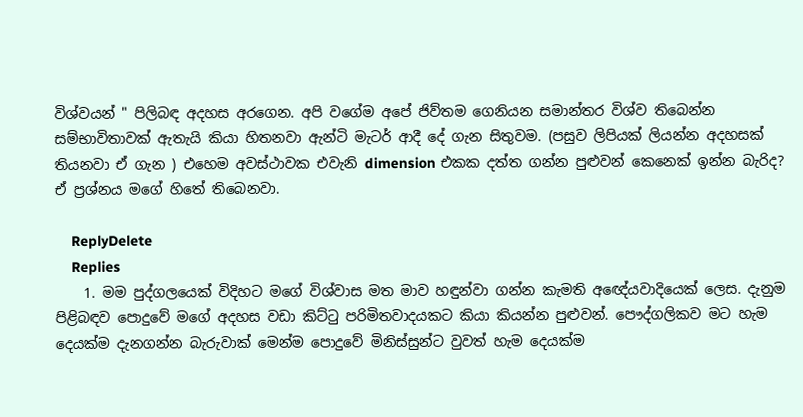විශ්වයන් " පිලිබඳ අදහස අරගෙන. අපි වගේම අපේ ජිව්තම ගෙනියන සමාන්තර විශ්ව තිබෙන්න සම්භාවිතාවක් ඇතැයි කියා හිතනවා ඇන්ටි මැටර් ආදී දේ ගැන සිතුවම. (පසුව ලිපියක් ලියන්න අදහසක් තියනවා ඒ ගැන ) එහෙම අවස්ථාවක එවැනි dimension එකක දත්ත ගන්න පුළුවන් කෙනෙක් ඉන්න බැරිද? ඒ ප්‍රශ්නය මගේ හිතේ තිබෙනවා.

    ReplyDelete
    Replies
    1. මම පුද්ගලයෙක් විදිහට මගේ විශ්වාස මත මාව හඳුන්වා ගන්න කැමති අඥේයවාදියෙක් ලෙස. දැනුම පිළිබඳව පොදුවේ මගේ අදහස වඩා කිට්ටු පරිමිතවාදයකට කියා කියන්න පුළුවන්. පෞද්ගලිකව මට හැම දෙයක්ම දැනගන්න බැරුවාක් මෙන්ම පොදුවේ මිනිස්සුන්ට වුවත් හැම දෙයක්ම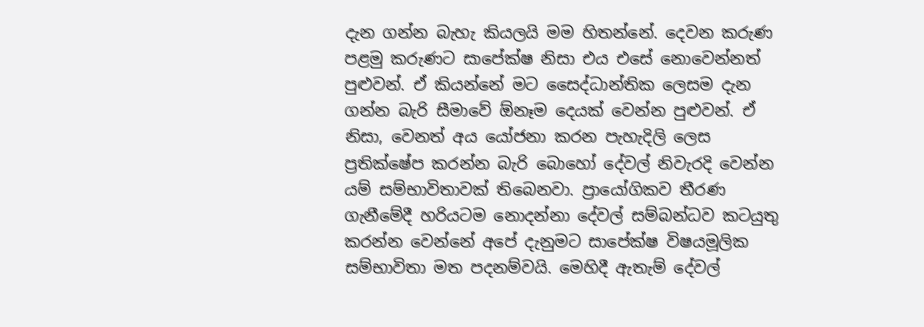දැන ගන්න බැහැ කියලයි මම හිතන්නේ. දෙවන කරුණ පළමු කරුණට සාපේක්ෂ නිසා එය එසේ නොවෙන්නත් පුළුවන්. ඒ කියන්නේ මට සෛද්ධාන්තික ලෙසම දැන ගන්න බැරි සීමාවේ ඕනෑම දෙයක් වෙන්න පුළුවන්. ඒ නිසා, වෙනත් අය යෝජනා කරන පැහැදිලි ලෙස ප්‍රතික්ෂේප කරන්න බැරි බොහෝ දේවල් නිවැරදි වෙන්න යම් සම්භාවිතාවක් තිබෙනවා. ප්‍රායෝගිකව තීරණ ගැනීමේදී හරියටම නොදන්නා දේවල් සම්බන්ධව කටයුතු කරන්න වෙන්නේ අපේ දැනුමට සාපේක්ෂ විෂයමූලික සම්භාවිතා මත පදනම්වයි. මෙහිදී ඇතැම් දේවල්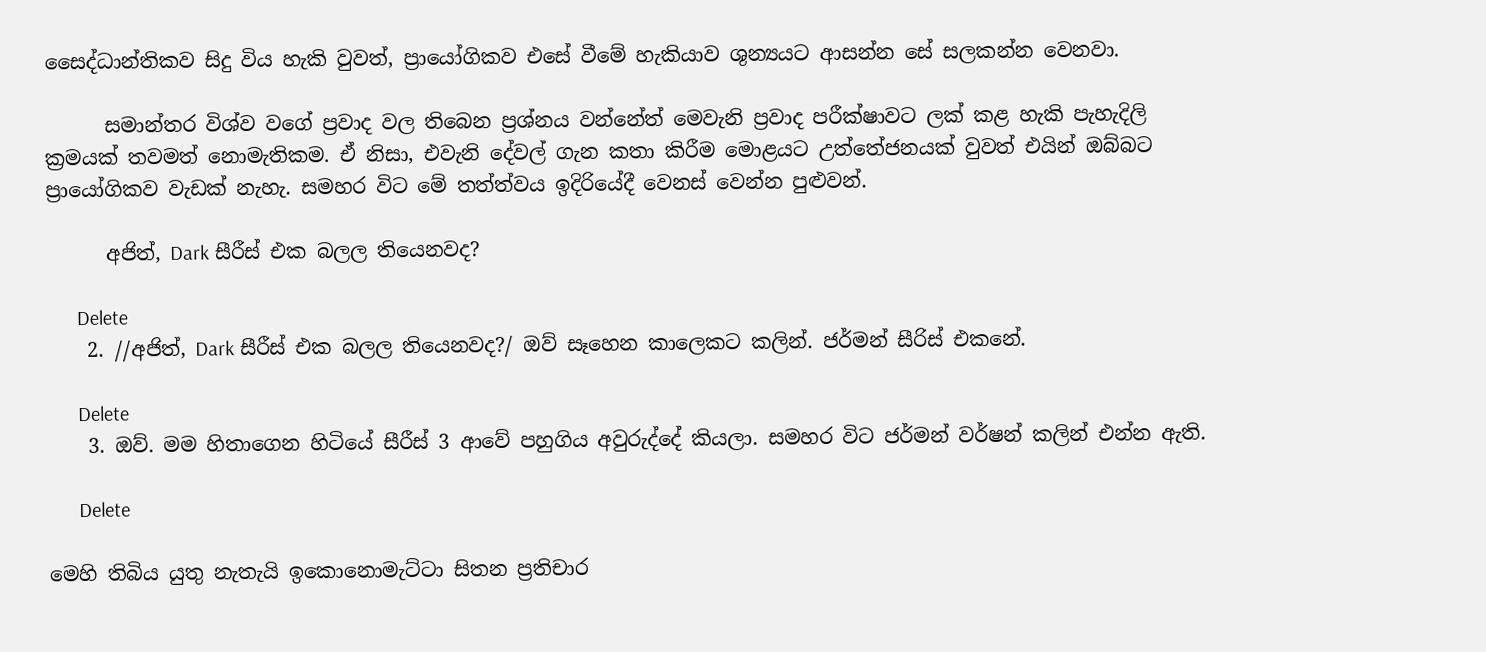සෛද්ධාන්තිකව සිදු විය හැකි වුවත්, ප්‍රායෝගිකව එසේ වීමේ හැකියාව ශුන්‍යයට ආසන්න සේ සලකන්න වෙනවා.

      සමාන්තර විශ්ව වගේ ප්‍රවාද වල තිබෙන ප්‍රශ්නය වන්නේත් මෙවැනි ප්‍රවාද පරීක්ෂාවට ලක් කළ හැකි පැහැදිලි ක්‍රමයක් තවමත් නොමැතිකම. ඒ නිසා, එවැනි දේවල් ගැන කතා කිරීම මොළයට උත්තේජනයක් වුවත් එයින් ඔබ්බට ප්‍රායෝගිකව වැඩක් නැහැ. සමහර විට මේ තත්ත්වය ඉදිරියේදී වෙනස් වෙන්න පුළුවන්.

      අජිත්, Dark සීරීස් එක බලල තියෙනවද?

      Delete
    2. //අජිත්, Dark සීරීස් එක බලල තියෙනවද?/ ඔව් සෑහෙන කාලෙකට කලින්. ජර්මන් සීරිස් එකනේ.

      Delete
    3. ඔව්. මම හිතාගෙන හිටියේ සීරීස් 3 ආවේ පහුගිය අවුරුද්දේ කියලා. සමහර විට ජර්මන් වර්ෂන් කලින් එන්න ඇති.

      Delete

මෙහි තිබිය යුතු නැතැයි ඉකොනොමැට්ටා සිතන ප්‍රතිචාර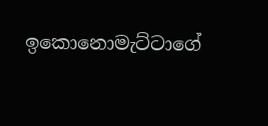ඉකොනොමැට්ටාගේ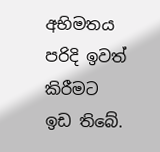අභිමතය පරිදි ඉවත් කිරීමට ඉඩ තිබේ.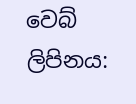වෙබ් ලිපිනය: